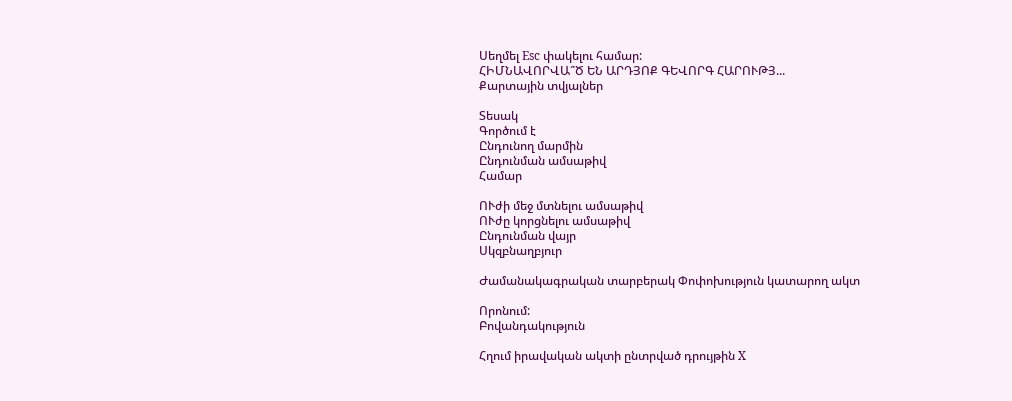Սեղմել Esc փակելու համար:
ՀԻՄՆԱՎՈՐՎԱ՞Ծ ԵՆ ԱՐԴՅՈՔ ԳԵՎՈՐԳ ՀԱՐՈՒԹՅ...
Քարտային տվյալներ

Տեսակ
Գործում է
Ընդունող մարմին
Ընդունման ամսաթիվ
Համար

ՈՒժի մեջ մտնելու ամսաթիվ
ՈՒժը կորցնելու ամսաթիվ
Ընդունման վայր
Սկզբնաղբյուր

Ժամանակագրական տարբերակ Փոփոխություն կատարող ակտ

Որոնում:
Բովանդակություն

Հղում իրավական ակտի ընտրված դրույթին X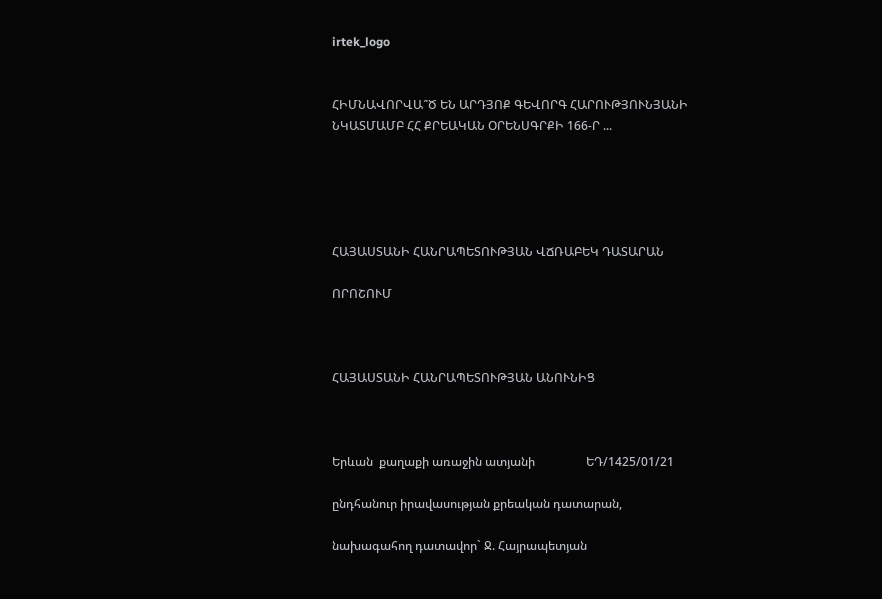irtek_logo


ՀԻՄՆԱՎՈՐՎԱ՞Ծ ԵՆ ԱՐԴՅՈՔ ԳԵՎՈՐԳ ՀԱՐՈՒԹՅՈՒՆՅԱՆԻ ՆԿԱՏՄԱՄԲ ՀՀ ՔՐԵԱԿԱՆ ՕՐԵՆՍԳՐՔԻ 166-Ր ...





ՀԱՅԱՍՏԱՆԻ ՀԱՆՐԱՊԵՏՈՒԹՅԱՆ ՎՃՌԱԲԵԿ ԴԱՏԱՐԱՆ

ՈՐՈՇՈՒՄ



ՀԱՅԱՍՏԱՆԻ ՀԱՆՐԱՊԵՏՈՒԹՅԱՆ ԱՆՈՒՆԻՑ



Երևան  քաղաքի առաջին ատյանի                 ԵԴ/1425/01/21

ընդհանուր իրավասության քրեական դատարան,

նախագահող դատավոր` Ջ. Հայրապետյան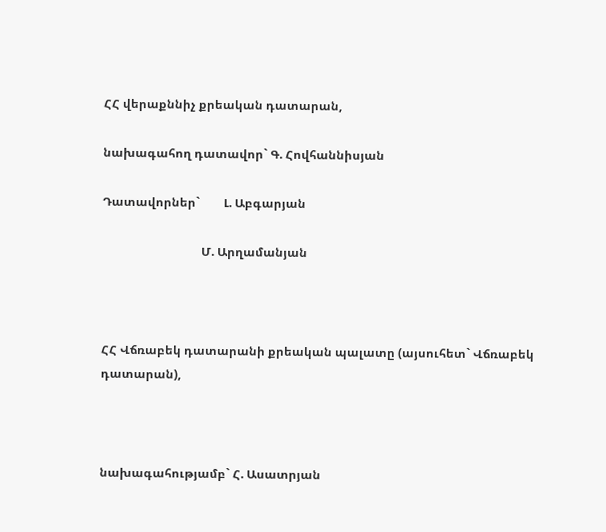ՀՀ վերաքննիչ քրեական դատարան,

նախագահող դատավոր` Գ. Հովհաննիսյան

Դատավորներ`        Լ. Աբգարյան

                                 Մ. Արղամանյան



ՀՀ Վճռաբեկ դատարանի քրեական պալատը (այսուհետ` Վճռաբեկ դատարան),



նախագահությամբ` Հ. Ասատրյան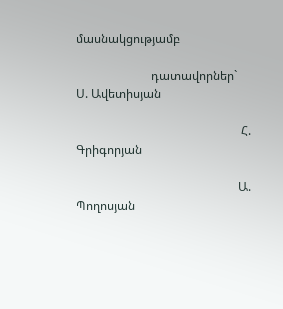մասնակցությամբ

                         դատավորներ`      Ս. Ավետիսյան

                                                       Հ. Գրիգորյան

                                                      Ա. Պողոսյան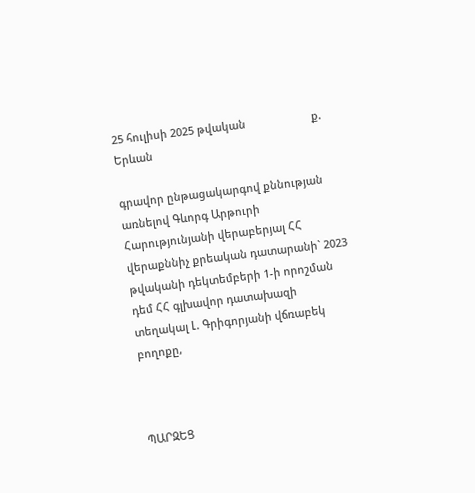25 հուլիսի 2025 թվական                      ք. Երևան

գրավոր ընթացակարգով քննության առնելով Գևորգ Արթուրի Հարությունյանի վերաբերյալ ՀՀ վերաքննիչ քրեական դատարանի` 2023 թվականի դեկտեմբերի 1-ի որոշման դեմ ՀՀ գլխավոր դատախազի տեղակալ Լ. Գրիգորյանի վճռաբեկ բողոքը,



ՊԱՐԶԵՑ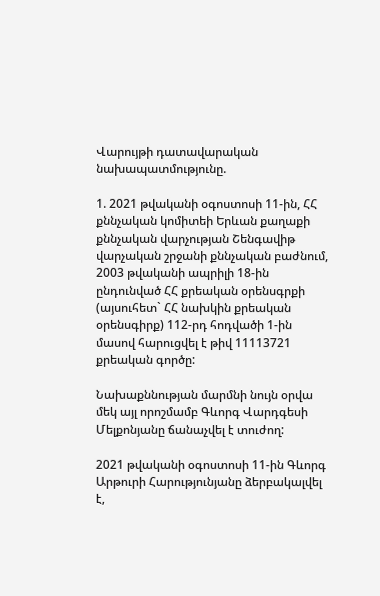Վարույթի դատավարական նախապատմությունը.

1. 2021 թվականի օգոստոսի 11-ին, ՀՀ քննչական կոմիտեի Երևան քաղաքի քննչական վարչության Շենգավիթ վարչական շրջանի քննչական բաժնում, 2003 թվականի ապրիլի 18-ին ընդունված ՀՀ քրեական օրենսգրքի (այսուհետ` ՀՀ նախկին քրեական օրենսգիրք) 112-րդ հոդվածի 1-ին մասով հարուցվել է թիվ 11113721 քրեական գործը:

Նախաքննության մարմնի նույն օրվա մեկ այլ որոշմամբ Գևորգ Վարդգեսի Մելքոնյանը ճանաչվել է տուժող:

2021 թվականի օգոստոսի 11-ին Գևորգ Արթուրի Հարությունյանը ձերբակալվել է,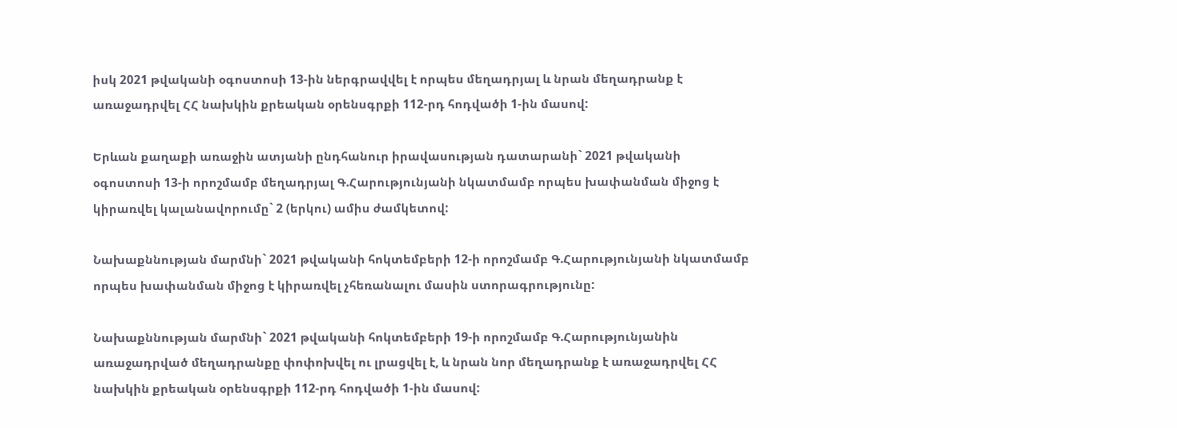իսկ 2021 թվականի օգոստոսի 13-ին ներգրավվել է որպես մեղադրյալ և նրան մեղադրանք է առաջադրվել ՀՀ նախկին քրեական օրենսգրքի 112-րդ հոդվածի 1-ին մասով:

Երևան քաղաքի առաջին ատյանի ընդհանուր իրավասության դատարանի` 2021 թվականի օգոստոսի 13-ի որոշմամբ մեղադրյալ Գ.Հարությունյանի նկատմամբ որպես խափանման միջոց է կիրառվել կալանավորումը` 2 (երկու) ամիս ժամկետով:

Նախաքննության մարմնի` 2021 թվականի հոկտեմբերի 12-ի որոշմամբ Գ.Հարությունյանի նկատմամբ որպես խափանման միջոց է կիրառվել չհեռանալու մասին ստորագրությունը:

Նախաքննության մարմնի` 2021 թվականի հոկտեմբերի 19-ի որոշմամբ Գ.Հարությունյանին առաջադրված մեղադրանքը փոփոխվել ու լրացվել է, և նրան նոր մեղադրանք է առաջադրվել ՀՀ նախկին քրեական օրենսգրքի 112-րդ հոդվածի 1-ին մասով: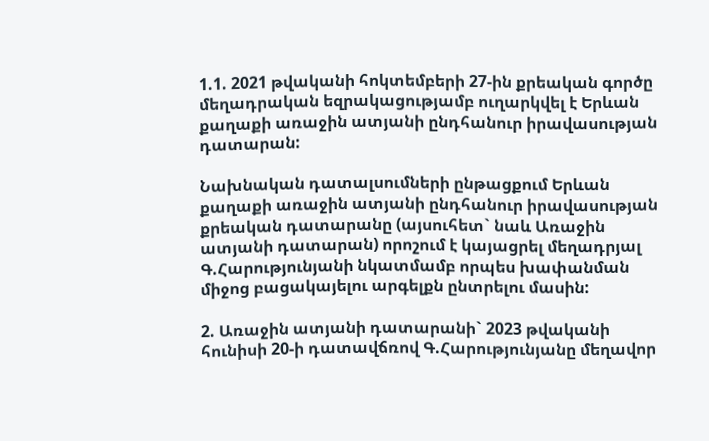1.1. 2021 թվականի հոկտեմբերի 27-ին քրեական գործը մեղադրական եզրակացությամբ ուղարկվել է Երևան քաղաքի առաջին ատյանի ընդհանուր իրավասության դատարան:

Նախնական դատալսումների ընթացքում Երևան քաղաքի առաջին ատյանի ընդհանուր իրավասության քրեական դատարանը (այսուհետ` նաև Առաջին ատյանի դատարան) որոշում է կայացրել մեղադրյալ Գ.Հարությունյանի նկատմամբ որպես խափանման միջոց բացակայելու արգելքն ընտրելու մասին:

2. Առաջին ատյանի դատարանի` 2023 թվականի հունիսի 20-ի դատավճռով Գ.Հարությունյանը մեղավոր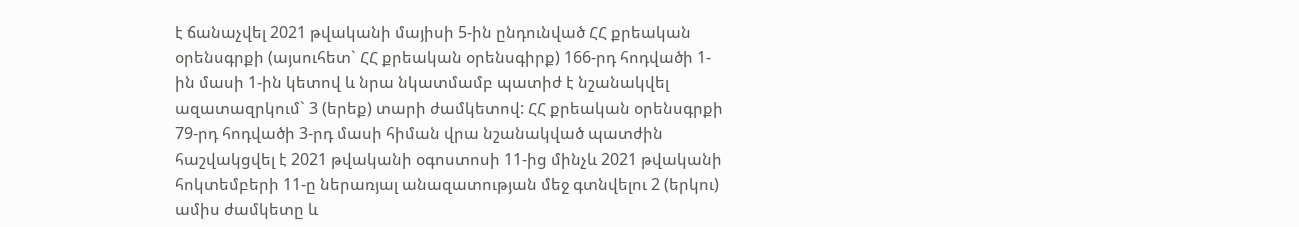է ճանաչվել 2021 թվականի մայիսի 5-ին ընդունված ՀՀ քրեական օրենսգրքի (այսուհետ` ՀՀ քրեական օրենսգիրք) 166-րդ հոդվածի 1-ին մասի 1-ին կետով և նրա նկատմամբ պատիժ է նշանակվել ազատազրկում` 3 (երեք) տարի ժամկետով: ՀՀ քրեական օրենսգրքի 79-րդ հոդվածի 3-րդ մասի հիման վրա նշանակված պատժին հաշվակցվել է 2021 թվականի օգոստոսի 11-ից մինչև 2021 թվականի հոկտեմբերի 11-ը ներառյալ անազատության մեջ գտնվելու 2 (երկու) ամիս ժամկետը և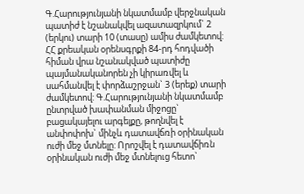Գ.Հարությունյանի նկատմամբ վերջնական պատիժ է նշանակվել ազատազրկում` 2 (երկու) տարի 10 (տասը) ամիս ժամկետով: ՀՀ քրեական օրենսգրքի 84-րդ հոդվածի հիման վրա նշանակված պատիժը պայմանականորեն չի կիրառվել և սահմանվել է փորձաշրջան` 3 (երեք) տարի ժամկետով: Գ.Հարությունյանի նկատմամբ ընտրված խափանման միջոցը` բացակայելու արգելքը, թողնվել է անփոփոխ` մինչև դատավճռի օրինական ուժի մեջ մտնելը: Որոշվել է դատավճիռն օրինական ուժի մեջ մտնելուց հետո`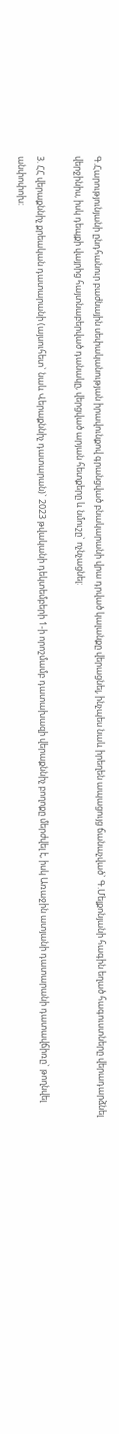Գ.Հարությունյանի ընդհանուր բաժնային սեփականության իրավունքով գրանցված բնակարանի վրա դրված կալանքը վերացնել, ինչպես նաև իրեղեն ապացույց ճանաչված` Գ.Մելքոնյանի հագին եղած հագուստները վերադարձնել վերջինիս, իսկ դեպքի վայրից հայտնաբերված դանակը, վերցված արյան հետքերը և նմուշը` ոչնչացնել:

3. ՀՀ վերաքննիչ քրեական դատարանի (այսուհետ` նաև Վերաքննիչ դատարան)` 2023 թվականի դեկտեմբերի 1-ի որոշմամբ դատախազի վերաքննիչ բողոքը մերժվել է, իսկ Առաջին ատյանի դատարանի դատավճիռը` թողնվել անփոփոխ: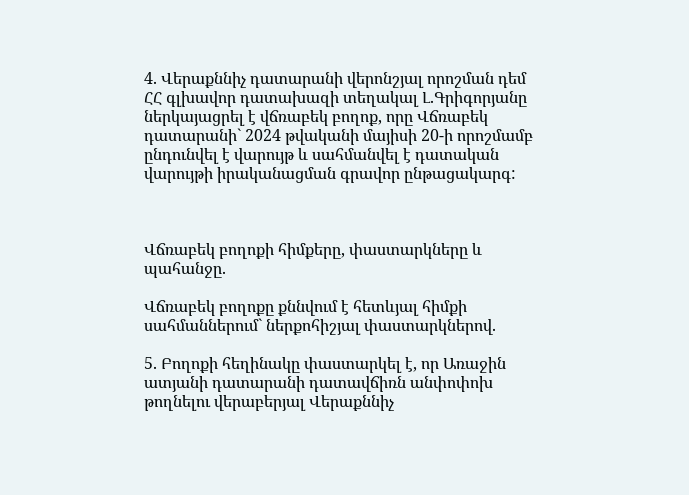4. Վերաքննիչ դատարանի վերոնշյալ որոշման դեմ ՀՀ գլխավոր դատախազի տեղակալ Լ.Գրիգորյանը ներկայացրել է վճռաբեկ բողոք, որը Վճռաբեկ դատարանի` 2024 թվականի մայիսի 20-ի որոշմամբ ընդունվել է վարույթ և սահմանվել է դատական վարույթի իրականացման գրավոր ընթացակարգ:



Վճռաբեկ բողոքի հիմքերը, փաստարկները և պահանջը.

Վճռաբեկ բողոքը քննվում է հետևյալ հիմքի սահմաններում` ներքոհիշյալ փաստարկներով.

5. Բողոքի հեղինակը փաստարկել է, որ Առաջին ատյանի դատարանի դատավճիռն անփոփոխ թողնելու վերաբերյալ Վերաքննիչ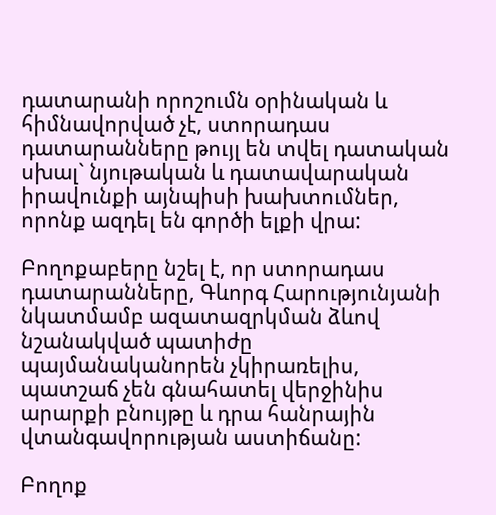դատարանի որոշումն օրինական և հիմնավորված չէ, ստորադաս դատարանները թույլ են տվել դատական սխալ` նյութական և դատավարական իրավունքի այնպիսի խախտումներ, որոնք ազդել են գործի ելքի վրա:

Բողոքաբերը նշել է, որ ստորադաս դատարանները, Գևորգ Հարությունյանի նկատմամբ ազատազրկման ձևով նշանակված պատիժը պայմանականորեն չկիրառելիս, պատշաճ չեն գնահատել վերջինիս արարքի բնույթը և դրա հանրային վտանգավորության աստիճանը:

Բողոք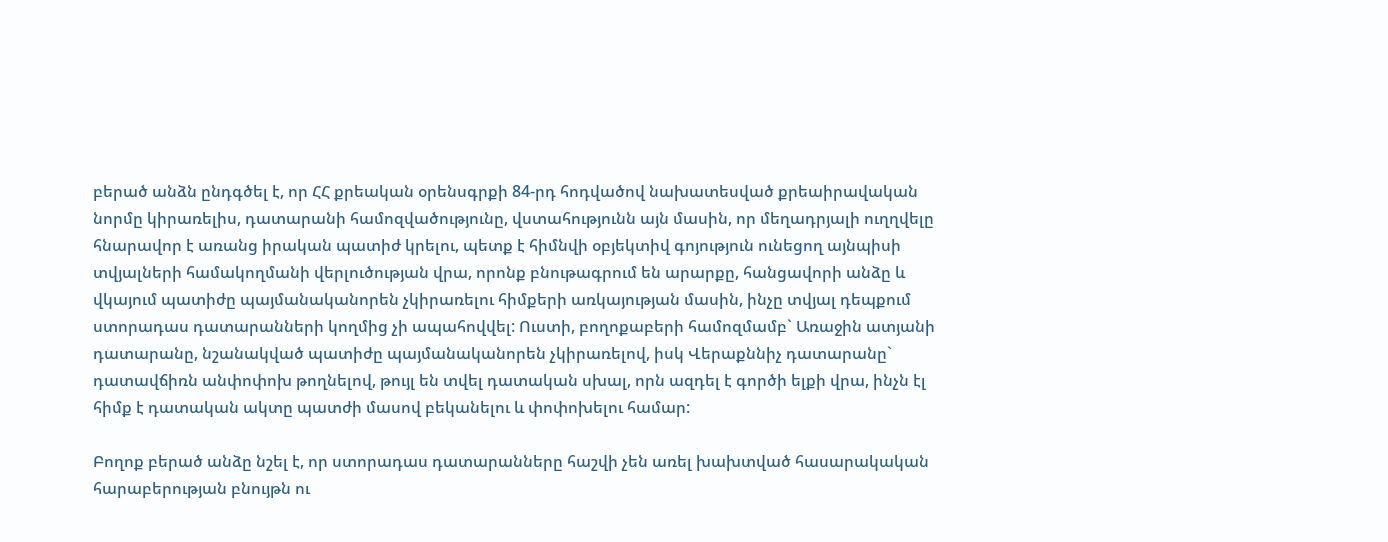բերած անձն ընդգծել է, որ ՀՀ քրեական օրենսգրքի 84-րդ հոդվածով նախատեսված քրեաիրավական նորմը կիրառելիս, դատարանի համոզվածությունը, վստահությունն այն մասին, որ մեղադրյալի ուղղվելը հնարավոր է առանց իրական պատիժ կրելու, պետք է հիմնվի օբյեկտիվ գոյություն ունեցող այնպիսի տվյալների համակողմանի վերլուծության վրա, որոնք բնութագրում են արարքը, հանցավորի անձը և վկայում պատիժը պայմանականորեն չկիրառելու հիմքերի առկայության մասին, ինչը տվյալ դեպքում ստորադաս դատարանների կողմից չի ապահովվել: Ուստի, բողոքաբերի համոզմամբ` Առաջին ատյանի դատարանը, նշանակված պատիժը պայմանականորեն չկիրառելով, իսկ Վերաքննիչ դատարանը` դատավճիռն անփոփոխ թողնելով, թույլ են տվել դատական սխալ, որն ազդել է գործի ելքի վրա, ինչն էլ հիմք է դատական ակտը պատժի մասով բեկանելու և փոփոխելու համար:

Բողոք բերած անձը նշել է, որ ստորադաս դատարանները հաշվի չեն առել խախտված հասարակական հարաբերության բնույթն ու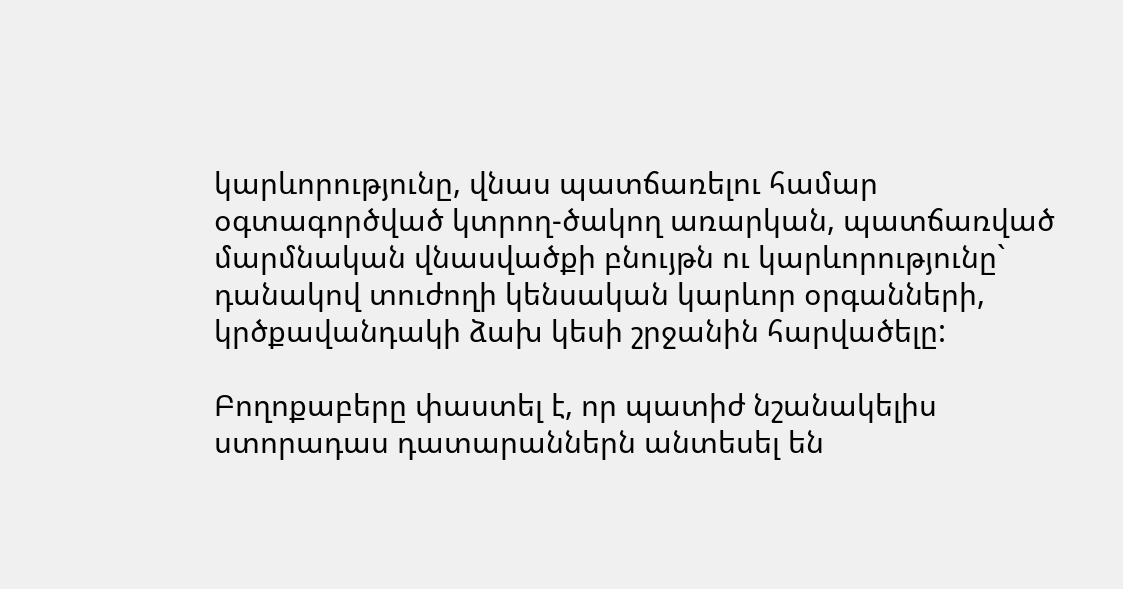կարևորությունը, վնաս պատճառելու համար օգտագործված կտրող-ծակող առարկան, պատճառված մարմնական վնասվածքի բնույթն ու կարևորությունը` դանակով տուժողի կենսական կարևոր օրգանների, կրծքավանդակի ձախ կեսի շրջանին հարվածելը:

Բողոքաբերը փաստել է, որ պատիժ նշանակելիս ստորադաս դատարաններն անտեսել են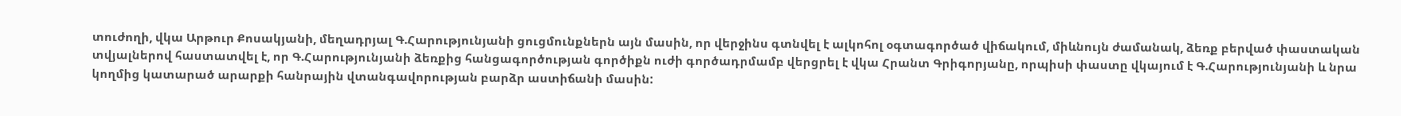տուժողի, վկա Արթուր Քոսակյանի, մեղադրյալ Գ.Հարությունյանի ցուցմունքներն այն մասին, որ վերջինս գտնվել է ալկոհոլ օգտագործած վիճակում, միևնույն ժամանակ, ձեռք բերված փաստական տվյալներով հաստատվել է, որ Գ.Հարությունյանի ձեռքից հանցագործության գործիքն ուժի գործադրմամբ վերցրել է վկա Հրանտ Գրիգորյանը, որպիսի փաստը վկայում է Գ.Հարությունյանի և նրա կողմից կատարած արարքի հանրային վտանգավորության բարձր աստիճանի մասին: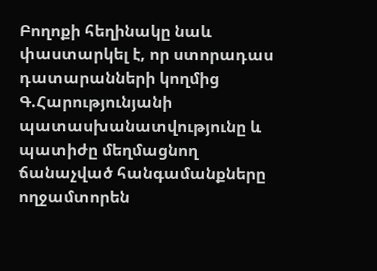Բողոքի հեղինակը նաև փաստարկել է, որ ստորադաս դատարանների կողմից Գ.Հարությունյանի պատասխանատվությունը և պատիժը մեղմացնող ճանաչված հանգամանքները ողջամտորեն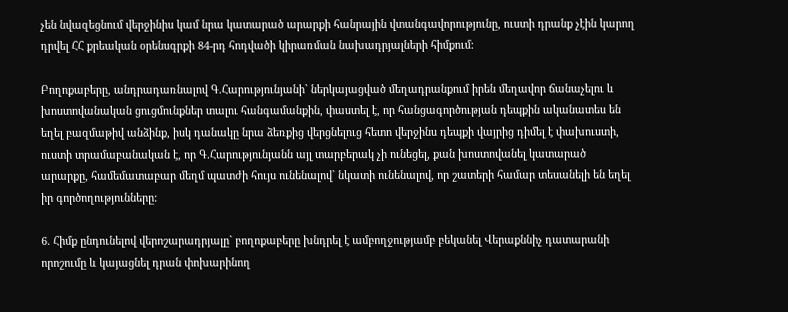չեն նվազեցնում վերջինիս կամ նրա կատարած արարքի հանրային վտանգավորությունը, ուստի դրանք չէին կարող դրվել ՀՀ քրեական օրենսգրքի 84-րդ հոդվածի կիրառման նախադրյալների հիմքում:

Բողոքաբերը, անդրադառնալով Գ.Հարությունյանի` ներկայացված մեղադրանքում իրեն մեղավոր ճանաչելու և խոստովանական ցուցմունքներ տալու հանգամանքին, փաստել է, որ հանցագործության դեպքին ականատես են եղել բազմաթիվ անձինք, իսկ դանակը նրա ձեռքից վերցնելուց հետո վերջինս դեպքի վայրից դիմել է փախուստի, ուստի տրամաբանական է, որ Գ.Հարությունյանն այլ տարբերակ չի ունեցել, քան խոստովանել կատարած արարքը, համեմատաբար մեղմ պատժի հույս ունենալով` նկատի ունենալով, որ շատերի համար տեսանելի են եղել իր գործողությունները:

6. Հիմք ընդունելով վերոշարադրյալը` բողոքաբերը խնդրել է ամբողջությամբ բեկանել Վերաքննիչ դատարանի որոշումը և կայացնել դրան փոխարինող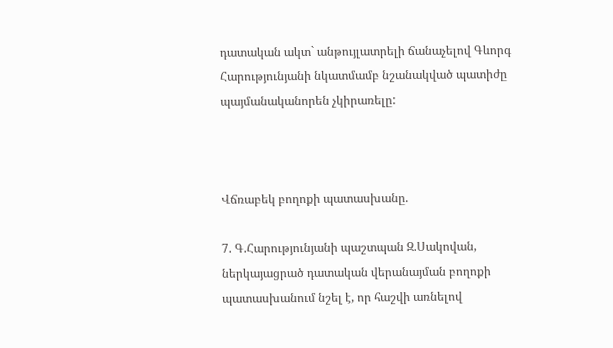դատական ակտ` անթույլատրելի ճանաչելով Գևորգ Հարությունյանի նկատմամբ նշանակված պատիժը պայմանականորեն չկիրառելը:



Վճռաբեկ բողոքի պատասխանը.

7. Գ.Հարությունյանի պաշտպան Զ.Սակովան, ներկայացրած դատական վերանայման բողոքի պատասխանում նշել է, որ հաշվի առնելով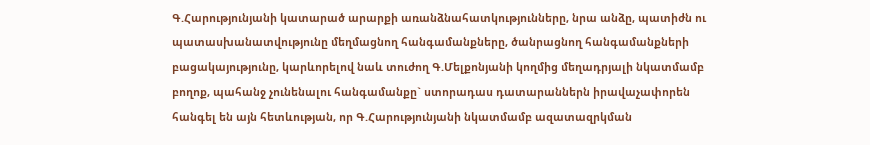Գ.Հարությունյանի կատարած արարքի առանձնահատկությունները, նրա անձը, պատիժն ու պատասխանատվությունը մեղմացնող հանգամանքները, ծանրացնող հանգամանքների բացակայությունը, կարևորելով նաև տուժող Գ.Մելքոնյանի կողմից մեղադրյալի նկատմամբ բողոք, պահանջ չունենալու հանգամանքը` ստորադաս դատարաններն իրավաչափորեն հանգել են այն հետևության, որ Գ.Հարությունյանի նկատմամբ ազատազրկման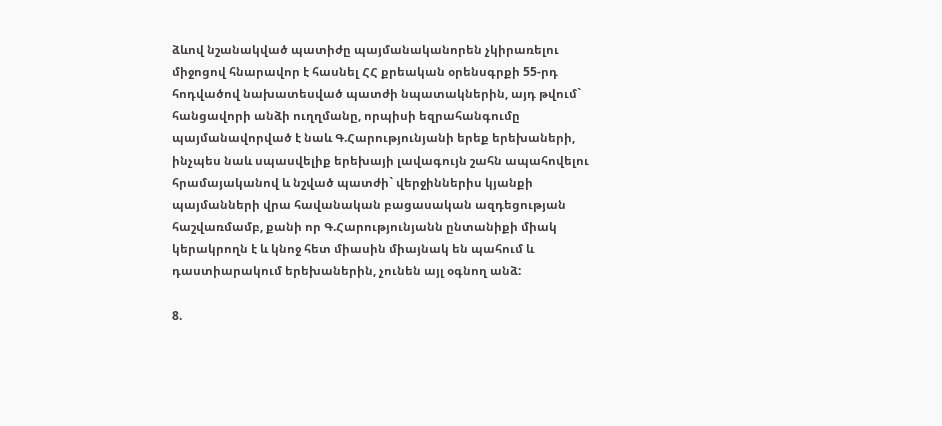ձևով նշանակված պատիժը պայմանականորեն չկիրառելու միջոցով հնարավոր է հասնել ՀՀ քրեական օրենսգրքի 55-րդ հոդվածով նախատեսված պատժի նպատակներին, այդ թվում` հանցավորի անձի ուղղմանը, որպիսի եզրահանգումը պայմանավորված է նաև Գ.Հարությունյանի երեք երեխաների, ինչպես նաև սպասվելիք երեխայի լավագույն շահն ապահովելու հրամայականով և նշված պատժի` վերջիններիս կյանքի պայմանների վրա հավանական բացասական ազդեցության հաշվառմամբ, քանի որ Գ.Հարությունյանն ընտանիքի միակ կերակրողն է և կնոջ հետ միասին միայնակ են պահում և դաստիարակում երեխաներին, չունեն այլ օգնող անձ:

8.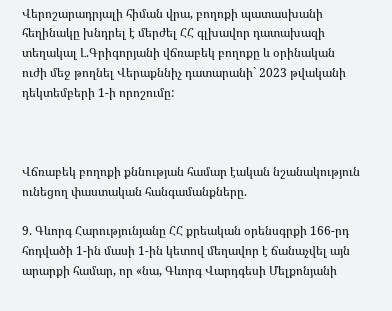Վերոշարադրյալի հիման վրա, բողոքի պատասխանի հեղինակը խնդրել է մերժել ՀՀ գլխավոր դատախազի տեղակալ Լ.Գրիգորյանի վճռաբեկ բողոքը և օրինական ուժի մեջ թողնել Վերաքննիչ դատարանի` 2023 թվականի դեկտեմբերի 1-ի որոշումը:



Վճռաբեկ բողոքի քննության համար էական նշանակություն ունեցող փաստական հանգամանքները.

9. Գևորգ Հարությունյանը ՀՀ քրեական օրենսգրքի 166-րդ հոդվածի 1-ին մասի 1-ին կետով մեղավոր է ճանաչվել այն արարքի համար, որ «նա, Գևորգ Վարդգեսի Մելքոնյանի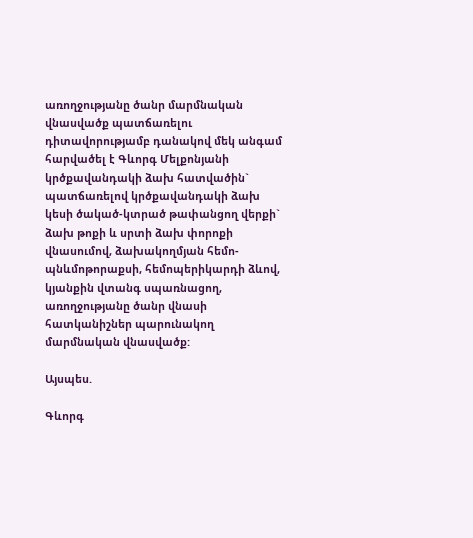առողջությանը ծանր մարմնական վնասվածք պատճառելու դիտավորությամբ դանակով մեկ անգամ հարվածել է Գևորգ Մելքոնյանի կրծքավանդակի ձախ հատվածին` պատճառելով կրծքավանդակի ձախ կեսի ծակած-կտրած թափանցող վերքի` ձախ թոքի և սրտի ձախ փորոքի վնասումով, ձախակողմյան հեմո-պնևմոթորաքսի, հեմոպերիկարդի ձևով, կյանքին վտանգ սպառնացող, առողջությանը ծանր վնասի հատկանիշներ պարունակող մարմնական վնասվածք:

Այսպես.

Գևորգ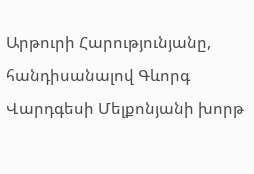Արթուրի Հարությունյանը, հանդիսանալով Գևորգ Վարդգեսի Մելքոնյանի խորթ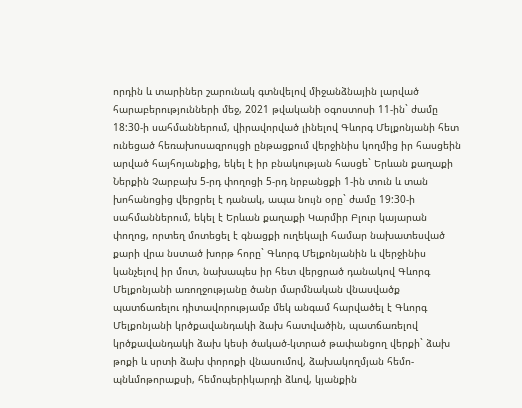որդին և տարիներ շարունակ գտնվելով միջանձնային լարված հարաբերությունների մեջ, 2021 թվականի օգոստոսի 11-ին` ժամը 18:30-ի սահմաններում, վիրավորված լինելով Գևորգ Մելքոնյանի հետ ունեցած հեռախոսազրույցի ընթացքում վերջինիս կողմից իր հասցեին արված հայհոյանքից, եկել է իր բնակության հասցե` Երևան քաղաքի Ներքին Չարբախ 5-րդ փողոցի 5-րդ նրբանցքի 1-ին տուն և տան խոհանոցից վերցրել է դանակ, ապա նույն օրը` ժամը 19:30-ի սահմաններում, եկել է Երևան քաղաքի Կարմիր Բլուր կայարան փողոց, որտեղ մոտեցել է գնացքի ուղեկալի համար նախատեսված քարի վրա նստած խորթ հորը` Գևորգ Մելքոնյանին և վերջինիս կանչելով իր մոտ, նախապես իր հետ վերցրած դանակով Գևորգ Մելքոնյանի առողջությանը ծանր մարմնական վնասվածք պատճառելու դիտավորությամբ մեկ անգամ հարվածել է Գևորգ Մելքոնյանի կրծքավանդակի ձախ հատվածին, պատճառելով կրծքավանդակի ձախ կեսի ծակած-կտրած թափանցող վերքի` ձախ թոքի և սրտի ձախ փորոքի վնասումով, ձախակողմյան հեմո-պնևմոթորաքսի, հեմոպերիկարդի ձևով, կյանքին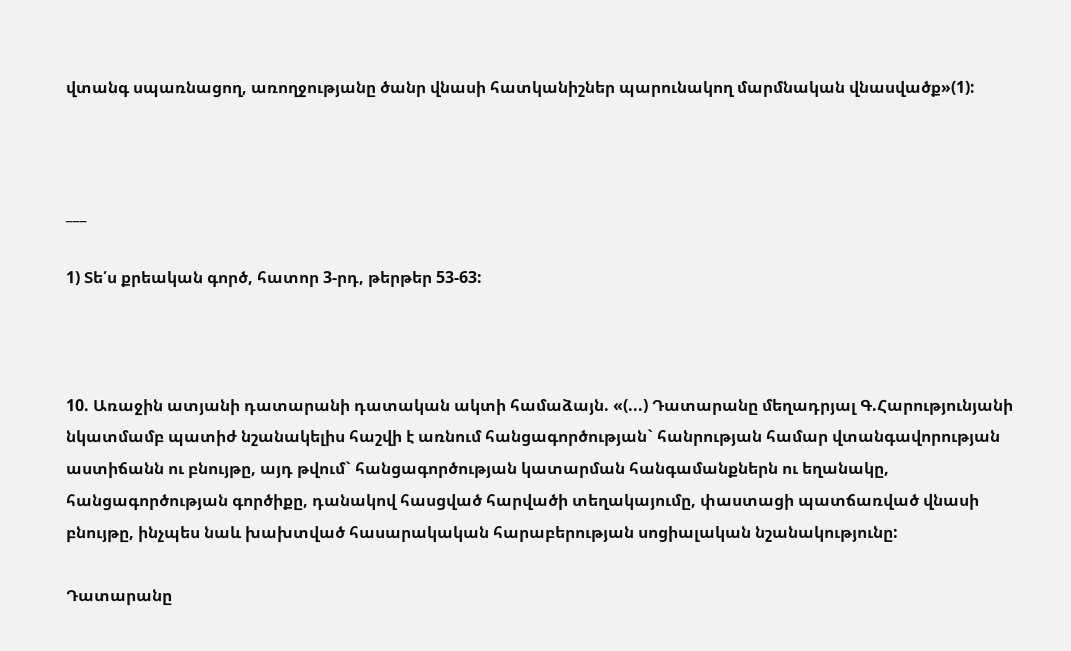վտանգ սպառնացող, առողջությանը ծանր վնասի հատկանիշներ պարունակող մարմնական վնասվածք»(1):



___

1) Տե՛ս քրեական գործ, հատոր 3-րդ, թերթեր 53-63:



10. Առաջին ատյանի դատարանի դատական ակտի համաձայն. «(...) Դատարանը մեղադրյալ Գ.Հարությունյանի նկատմամբ պատիժ նշանակելիս հաշվի է առնում հանցագործության` հանրության համար վտանգավորության աստիճանն ու բնույթը, այդ թվում` հանցագործության կատարման հանգամանքներն ու եղանակը, հանցագործության գործիքը, դանակով հասցված հարվածի տեղակայումը, փաստացի պատճառված վնասի բնույթը, ինչպես նաև խախտված հասարակական հարաբերության սոցիալական նշանակությունը:

Դատարանը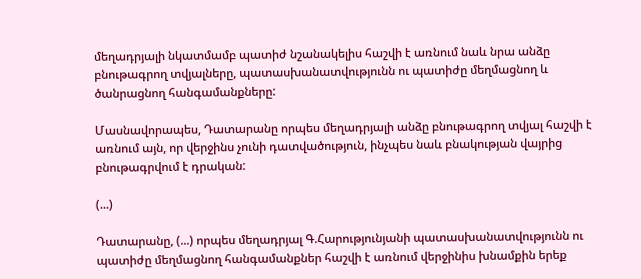մեղադրյալի նկատմամբ պատիժ նշանակելիս հաշվի է առնում նաև նրա անձը բնութագրող տվյալները, պատասխանատվությունն ու պատիժը մեղմացնող և ծանրացնող հանգամանքները:

Մասնավորապես, Դատարանը որպես մեղադրյալի անձը բնութագրող տվյալ հաշվի է առնում այն, որ վերջինս չունի դատվածություն, ինչպես նաև բնակության վայրից բնութագրվում է դրական:

(...)

Դատարանը, (...) որպես մեղադրյալ Գ.Հարությունյանի պատասխանատվությունն ու պատիժը մեղմացնող հանգամանքներ հաշվի է առնում վերջինիս խնամքին երեք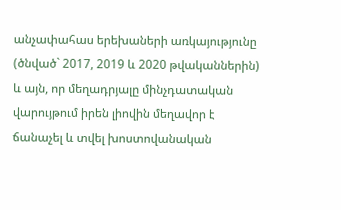անչափահաս երեխաների առկայությունը (ծնված` 2017, 2019 և 2020 թվականներին) և այն, որ մեղադրյալը մինչդատական վարույթում իրեն լիովին մեղավոր է ճանաչել և տվել խոստովանական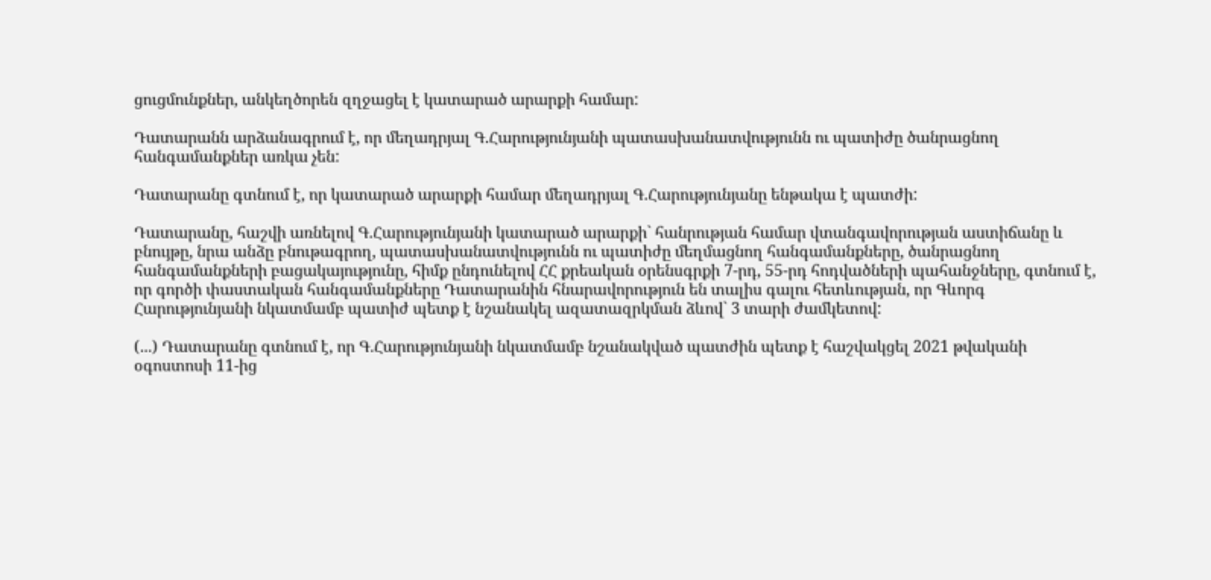ցուցմունքներ, անկեղծորեն զղջացել է կատարած արարքի համար:

Դատարանն արձանագրում է, որ մեղադրյալ Գ.Հարությունյանի պատասխանատվությունն ու պատիժը ծանրացնող հանգամանքներ առկա չեն:

Դատարանը գտնում է, որ կատարած արարքի համար մեղադրյալ Գ.Հարությունյանը ենթակա է պատժի:

Դատարանը, հաշվի առնելով Գ.Հարությունյանի կատարած արարքի` հանրության համար վտանգավորության աստիճանը և բնույթը, նրա անձը բնութագրող, պատասխանատվությունն ու պատիժը մեղմացնող հանգամանքները, ծանրացնող հանգամանքների բացակայությունը, հիմք ընդունելով ՀՀ քրեական օրենսգրքի 7-րդ, 55-րդ հոդվածների պահանջները, գտնում է, որ գործի փաստական հանգամանքները Դատարանին հնարավորություն են տալիս գալու հետևության, որ Գևորգ Հարությունյանի նկատմամբ պատիժ պետք է նշանակել ազատազրկման ձևով` 3 տարի ժամկետով:

(...) Դատարանը գտնում է, որ Գ.Հարությունյանի նկատմամբ նշանակված պատժին պետք է հաշվակցել 2021 թվականի օգոստոսի 11-ից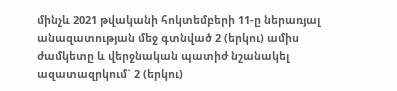մինչև 2021 թվականի հոկտեմբերի 11-ը ներառյալ անազատության մեջ գտնված 2 (երկու) ամիս ժամկետը և վերջնական պատիժ նշանակել ազատազրկում` 2 (երկու)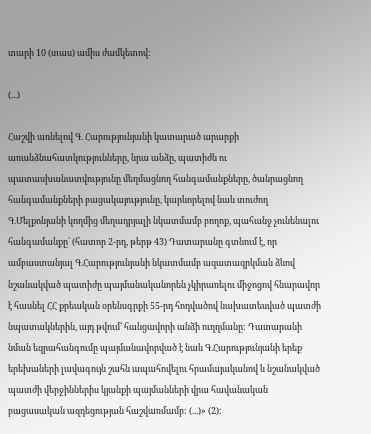տարի 10 (տաս) ամիս ժամկետով:

(...)

Հաշվի առնելով Գ. Հարությունյանի կատարած արարքի առանձնահատկությունները, նրա անձը, պատիժն ու պատասխանատվությունը մեղմացնող հանգամանքները, ծանրացնող հանգամանքների բացակայությունը, կարևորելով նաև տուժող Գ.Մելքոնյանի կողմից մեղադրյալի նկատմամբ բողոք, պահանջ չունենալու հանգամանքը` (հատոր 2-րդ, թերթ 43) Դատարանը գտնում է, որ ամբաստանյալ Գ.Հարությունյանի նկատմամբ ազատազրկման ձևով նշանակված պատիժը պայմանականորեն չկիրառելու միջոցով հնարավոր է հասնել ՀՀ քրեական օրենսգրքի 55-րդ հոդվածով նախատեսված պատժի նպատակներին, այդ թվում` հանցավորի անձի ուղղմանը: Դատարանի նման եզրահանգումը պայմանավորված է նաև Գ.Հարությունյանի երեք երեխաների լավագույն շահն ապահովելու հրամայականով և նշանակված պատժի վերջիններիս կյանքի պայմանների վրա հավանական բացասական ազդեցության հաշվառմամբ: (...)» (2):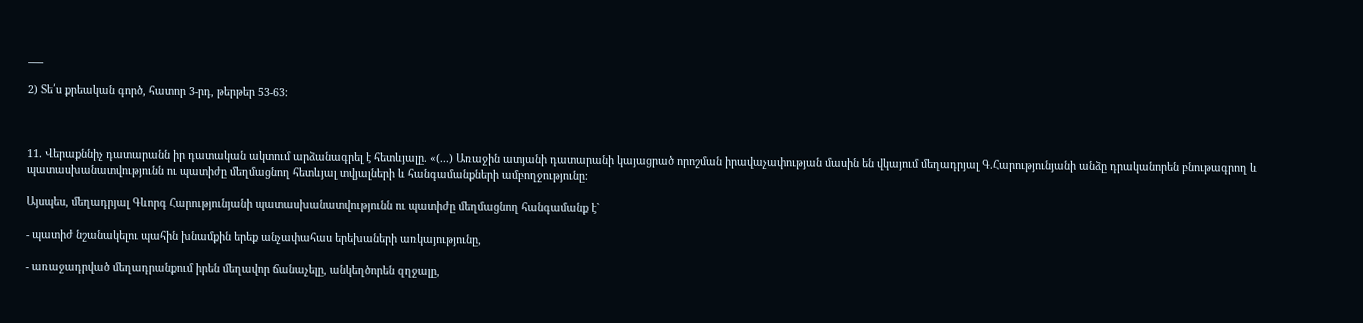___

2) Տե՛ս քրեական գործ, հատոր 3-րդ, թերթեր 53-63:



11. Վերաքննիչ դատարանն իր դատական ակտում արձանագրել է հետևյալը. «(...) Առաջին ատյանի դատարանի կայացրած որոշման իրավաչափության մասին են վկայում մեղադրյալ Գ.Հարությունյանի անձը դրականորեն բնութագրող և պատասխանատվությունն ու պատիժը մեղմացնող հետևյալ տվյալների և հանգամանքների ամբողջությունը:

Այսպես, մեղադրյալ Գևորգ Հարությունյանի պատասխանատվությունն ու պատիժը մեղմացնող հանգամանք է`

- պատիժ նշանակելու պահին խնամքին երեք անչափահաս երեխաների առկայությունը,

- առաջադրված մեղադրանքում իրեն մեղավոր ճանաչելը, անկեղծորեն զղջալը,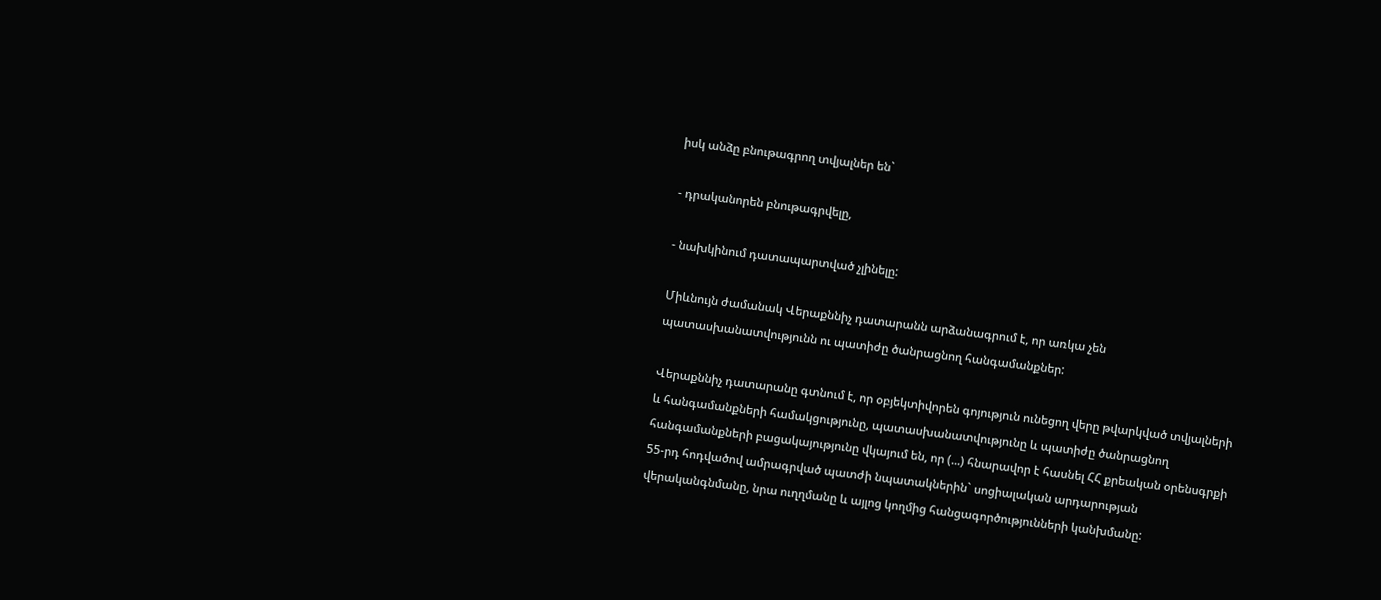իսկ անձը բնութագրող տվյալներ են`

- դրականորեն բնութագրվելը,

- նախկինում դատապարտված չլինելը:

Միևնույն ժամանակ Վերաքննիչ դատարանն արձանագրում է, որ առկա չեն պատասխանատվությունն ու պատիժը ծանրացնող հանգամանքներ:

Վերաքննիչ դատարանը գտնում է, որ օբյեկտիվորեն գոյություն ունեցող վերը թվարկված տվյալների և հանգամանքների համակցությունը, պատասխանատվությունը և պատիժը ծանրացնող հանգամանքների բացակայությունը վկայում են, որ (...) հնարավոր է հասնել ՀՀ քրեական օրենսգրքի 55-րդ հոդվածով ամրագրված պատժի նպատակներին` սոցիալական արդարության վերականգնմանը, նրա ուղղմանը և այլոց կողմից հանցագործությունների կանխմանը: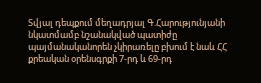Տվյալ դեպքում մեղադրյալ Գ.Հարությունյանի նկատմամբ նշանակված պատիժը պայմանականորեն չկիրառելը բխում է նաև ՀՀ քրեական օրենսգրքի 7-րդ և 69-րդ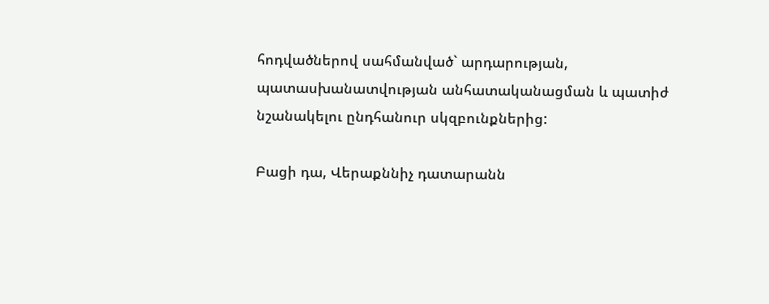հոդվածներով սահմանված` արդարության, պատասխանատվության անհատականացման և պատիժ նշանակելու ընդհանուր սկզբունքներից:

Բացի դա, Վերաքննիչ դատարանն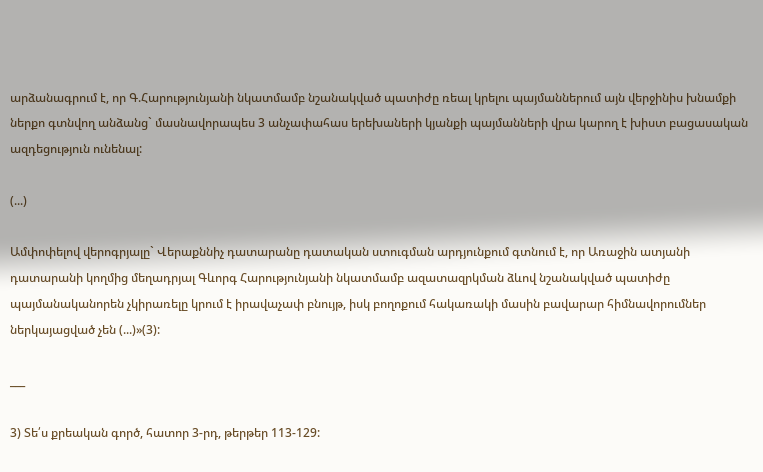արձանագրում է, որ Գ.Հարությունյանի նկատմամբ նշանակված պատիժը ռեալ կրելու պայմաններում այն վերջինիս խնամքի ներքո գտնվող անձանց` մասնավորապես 3 անչափահաս երեխաների կյանքի պայմանների վրա կարող է խիստ բացասական ազդեցություն ունենալ:

(...)

Ամփոփելով վերոգրյալը` Վերաքննիչ դատարանը դատական ստուգման արդյունքում գտնում է, որ Առաջին ատյանի դատարանի կողմից մեղադրյալ Գևորգ Հարությունյանի նկատմամբ ազատազրկման ձևով նշանակված պատիժը պայմանականորեն չկիրառելը կրում է իրավաչափ բնույթ, իսկ բողոքում հակառակի մասին բավարար հիմնավորումներ ներկայացված չեն (...)»(3):

___

3) Տե՛ս քրեական գործ, հատոր 3-րդ, թերթեր 113-129: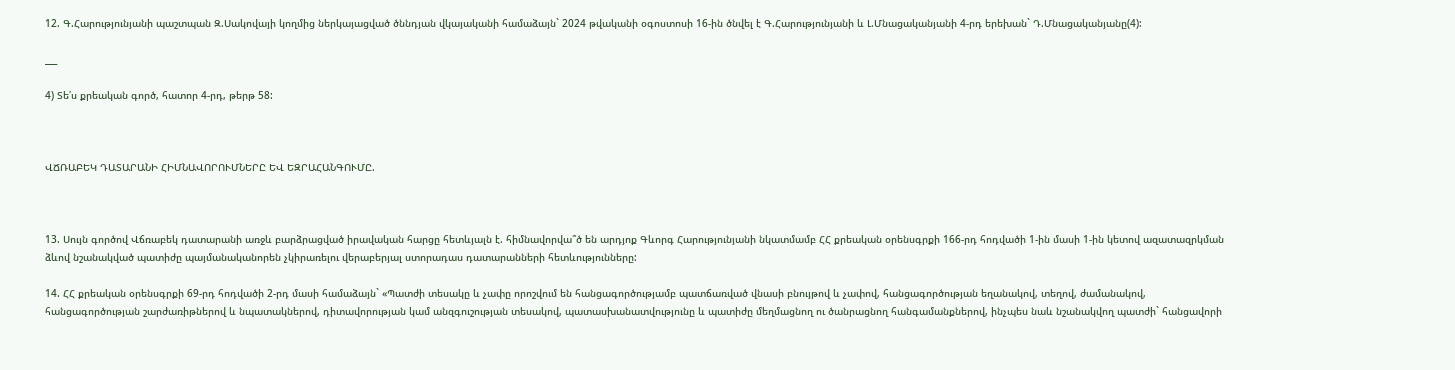12. Գ.Հարությունյանի պաշտպան Զ.Սակովայի կողմից ներկայացված ծննդյան վկայականի համաձայն` 2024 թվականի օգոստոսի 16-ին ծնվել է Գ.Հարությունյանի և Լ.Մնացականյանի 4-րդ երեխան` Դ.Մնացականյանը(4):

___

4) Տե՛ս քրեական գործ, հատոր 4-րդ, թերթ 58:



ՎՃՌԱԲԵԿ ԴԱՏԱՐԱՆԻ ՀԻՄՆԱՎՈՐՈՒՄՆԵՐԸ ԵՎ ԵԶՐԱՀԱՆԳՈՒՄԸ.



13. Սույն գործով Վճռաբեկ դատարանի առջև բարձրացված իրավական հարցը հետևյալն է. հիմնավորվա՞ծ են արդյոք Գևորգ Հարությունյանի նկատմամբ ՀՀ քրեական օրենսգրքի 166-րդ հոդվածի 1-ին մասի 1-ին կետով ազատազրկման ձևով նշանակված պատիժը պայմանականորեն չկիրառելու վերաբերյալ ստորադաս դատարանների հետևությունները:

14. ՀՀ քրեական օրենսգրքի 69-րդ հոդվածի 2-րդ մասի համաձայն` «Պատժի տեսակը և չափը որոշվում են հանցագործությամբ պատճառված վնասի բնույթով և չափով, հանցագործության եղանակով, տեղով, ժամանակով, հանցագործության շարժառիթներով և նպատակներով, դիտավորության կամ անզգուշության տեսակով, պատասխանատվությունը և պատիժը մեղմացնող ու ծանրացնող հանգամանքներով, ինչպես նաև նշանակվող պատժի` հանցավորի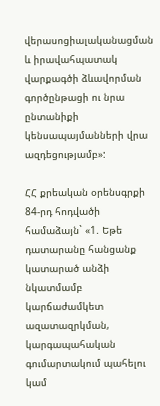վերասոցիալականացման և իրավահպատակ վարքագծի ձևավորման գործընթացի ու նրա ընտանիքի կենսապայմանների վրա ազդեցությամբ»:

ՀՀ քրեական օրենսգրքի 84-րդ հոդվածի համաձայն` «1. Եթե դատարանը հանցանք կատարած անձի նկատմամբ կարճաժամկետ ազատազրկման, կարգապահական գումարտակում պահելու կամ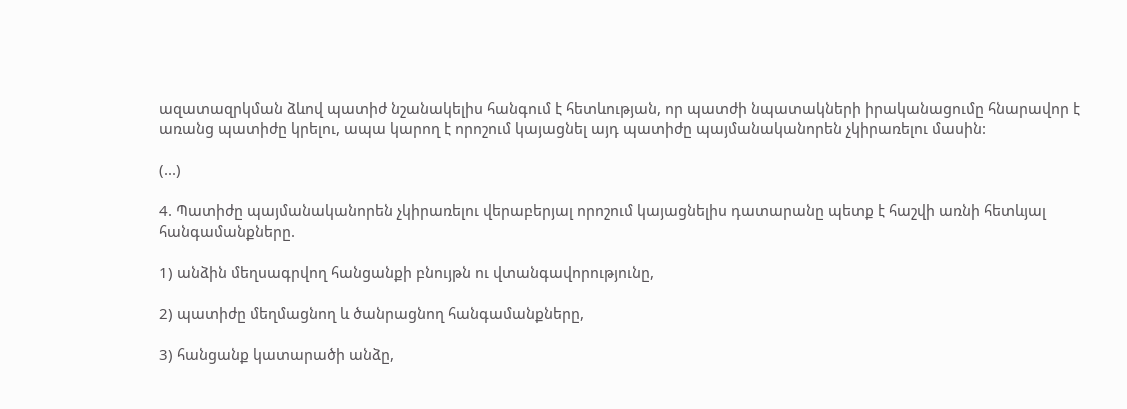ազատազրկման ձևով պատիժ նշանակելիս հանգում է հետևության, որ պատժի նպատակների իրականացումը հնարավոր է առանց պատիժը կրելու, ապա կարող է որոշում կայացնել այդ պատիժը պայմանականորեն չկիրառելու մասին:

(...)

4. Պատիժը պայմանականորեն չկիրառելու վերաբերյալ որոշում կայացնելիս դատարանը պետք է հաշվի առնի հետևյալ հանգամանքները.

1) անձին մեղսագրվող հանցանքի բնույթն ու վտանգավորությունը,

2) պատիժը մեղմացնող և ծանրացնող հանգամանքները,

3) հանցանք կատարածի անձը,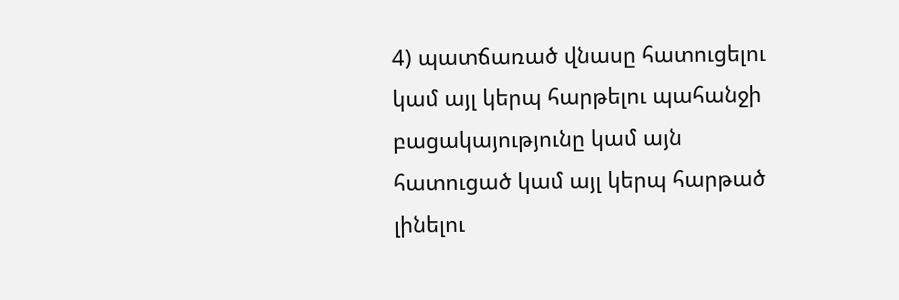4) պատճառած վնասը հատուցելու կամ այլ կերպ հարթելու պահանջի բացակայությունը կամ այն հատուցած կամ այլ կերպ հարթած լինելու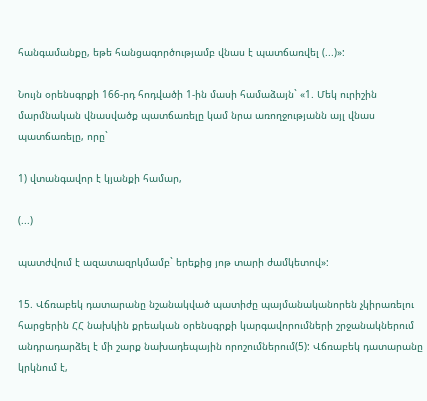հանգամանքը, եթե հանցագործությամբ վնաս է պատճառվել (...)»:

Նույն օրենսգրքի 166-րդ հոդվածի 1-ին մասի համաձայն` «1. Մեկ ուրիշին մարմնական վնասվածք պատճառելը կամ նրա առողջությանն այլ վնաս պատճառելը, որը`

1) վտանգավոր է կյանքի համար,

(...)

պատժվում է ազատազրկմամբ` երեքից յոթ տարի ժամկետով»:

15. Վճռաբեկ դատարանը նշանակված պատիժը պայմանականորեն չկիրառելու հարցերին ՀՀ նախկին քրեական օրենսգրքի կարգավորումների շրջանակներում անդրադարձել է մի շարք նախադեպային որոշումներում(5): Վճռաբեկ դատարանը կրկնում է,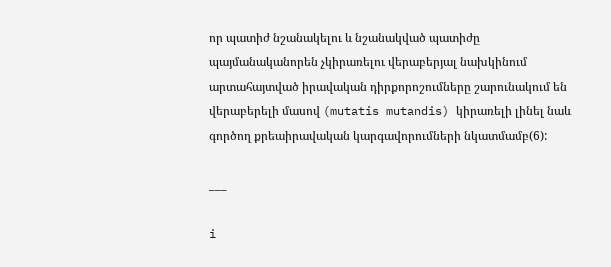որ պատիժ նշանակելու և նշանակված պատիժը պայմանականորեն չկիրառելու վերաբերյալ նախկինում արտահայտված իրավական դիրքորոշումները շարունակում են վերաբերելի մասով (mutatis mutandis) կիրառելի լինել նաև գործող քրեաիրավական կարգավորումների նկատմամբ(6):

___

i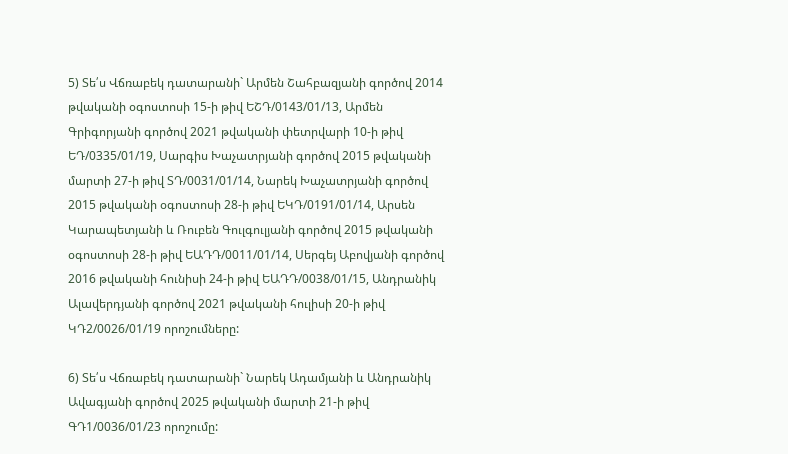5) Տե՛ս Վճռաբեկ դատարանի` Արմեն Շահբազյանի գործով 2014 թվականի օգոստոսի 15-ի թիվ ԵՇԴ/0143/01/13, Արմեն Գրիգորյանի գործով 2021 թվականի փետրվարի 10-ի թիվ ԵԴ/0335/01/19, Սարգիս Խաչատրյանի գործով 2015 թվականի մարտի 27-ի թիվ ՏԴ/0031/01/14, Նարեկ Խաչատրյանի գործով 2015 թվականի օգոստոսի 28-ի թիվ ԵԿԴ/0191/01/14, Արսեն Կարապետյանի և Ռուբեն Գուլգուլյանի գործով 2015 թվականի օգոստոսի 28-ի թիվ ԵԱԴԴ/0011/01/14, Սերգեյ Աբովյանի գործով 2016 թվականի հունիսի 24-ի թիվ ԵԱԴԴ/0038/01/15, Անդրանիկ Ալավերդյանի գործով 2021 թվականի հուլիսի 20-ի թիվ ԿԴ2/0026/01/19 որոշումները:

6) Տե՛ս Վճռաբեկ դատարանի` Նարեկ Ադամյանի և Անդրանիկ Ավագյանի գործով 2025 թվականի մարտի 21-ի թիվ ԳԴ1/0036/01/23 որոշումը: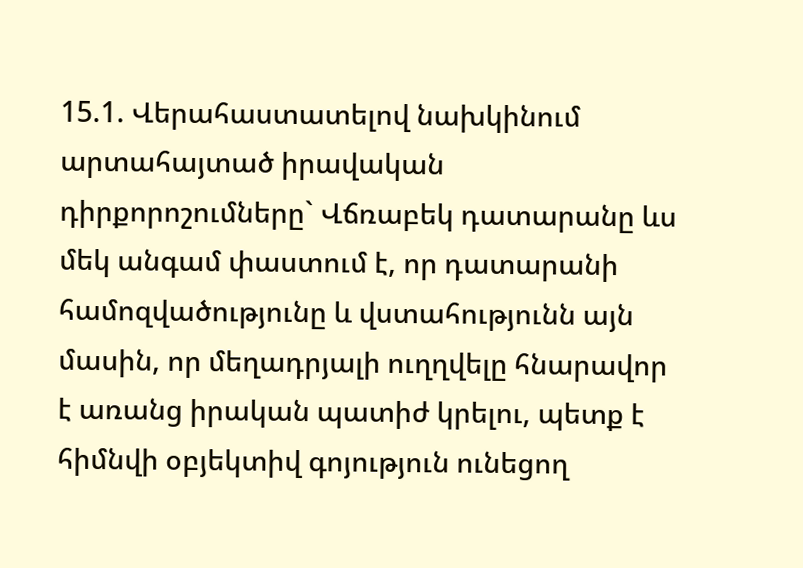15.1. Վերահաստատելով նախկինում արտահայտած իրավական դիրքորոշումները` Վճռաբեկ դատարանը ևս մեկ անգամ փաստում է, որ դատարանի համոզվածությունը և վստահությունն այն մասին, որ մեղադրյալի ուղղվելը հնարավոր է առանց իրական պատիժ կրելու, պետք է հիմնվի օբյեկտիվ գոյություն ունեցող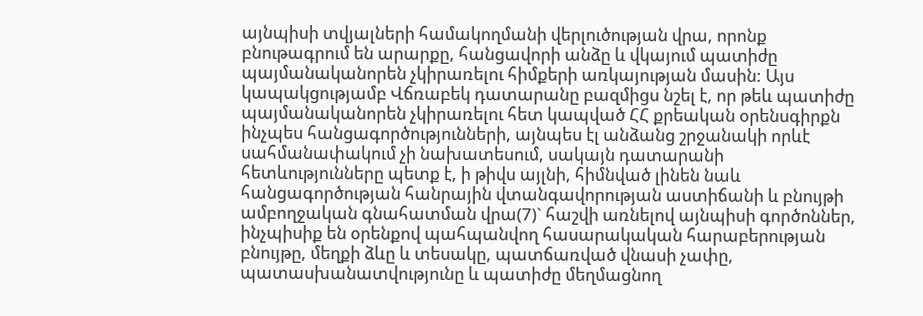այնպիսի տվյալների համակողմանի վերլուծության վրա, որոնք բնութագրում են արարքը, հանցավորի անձը և վկայում պատիժը պայմանականորեն չկիրառելու հիմքերի առկայության մասին: Այս կապակցությամբ Վճռաբեկ դատարանը բազմիցս նշել է, որ թեև պատիժը պայմանականորեն չկիրառելու հետ կապված ՀՀ քրեական օրենսգիրքն ինչպես հանցագործությունների, այնպես էլ անձանց շրջանակի որևէ սահմանափակում չի նախատեսում, սակայն դատարանի հետևությունները պետք է, ի թիվս այլնի, հիմնված լինեն նաև հանցագործության հանրային վտանգավորության աստիճանի և բնույթի ամբողջական գնահատման վրա(7)` հաշվի առնելով այնպիսի գործոններ, ինչպիսիք են օրենքով պահպանվող հասարակական հարաբերության բնույթը, մեղքի ձևը և տեսակը, պատճառված վնասի չափը, պատասխանատվությունը և պատիժը մեղմացնող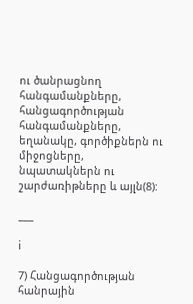ու ծանրացնող հանգամանքները, հանցագործության հանգամանքները, եղանակը, գործիքներն ու միջոցները, նպատակներն ու շարժառիթները և այլն(8):

___

i

7) Հանցագործության հանրային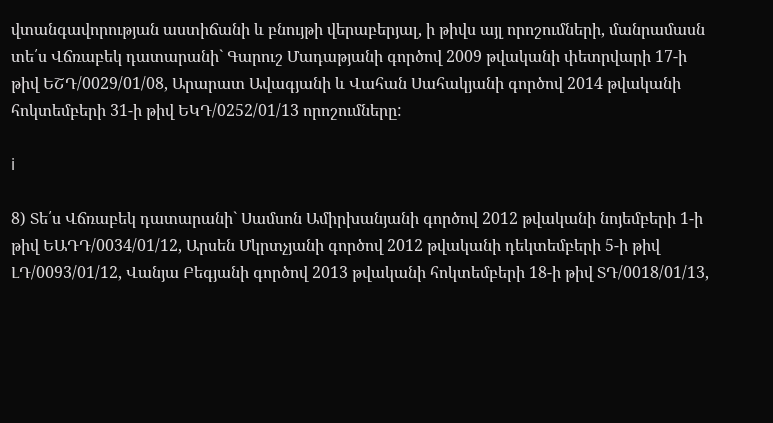վտանգավորության աստիճանի և բնույթի վերաբերյալ, ի թիվս այլ որոշումների, մանրամասն տե՛ս Վճռաբեկ դատարանի` Գարուշ Մադաթյանի գործով 2009 թվականի փետրվարի 17-ի թիվ ԵՇԴ/0029/01/08, Արարատ Ավագյանի և Վահան Սահակյանի գործով 2014 թվականի հոկտեմբերի 31-ի թիվ ԵԿԴ/0252/01/13 որոշումները:

i

8) Տե՛ս Վճռաբեկ դատարանի` Սամսոն Ամիրխանյանի գործով 2012 թվականի նոյեմբերի 1-ի թիվ ԵԱԴԴ/0034/01/12, Արսեն Մկրտչյանի գործով 2012 թվականի դեկտեմբերի 5-ի թիվ ԼԴ/0093/01/12, Վանյա Բեգյանի գործով 2013 թվականի հոկտեմբերի 18-ի թիվ ՏԴ/0018/01/13,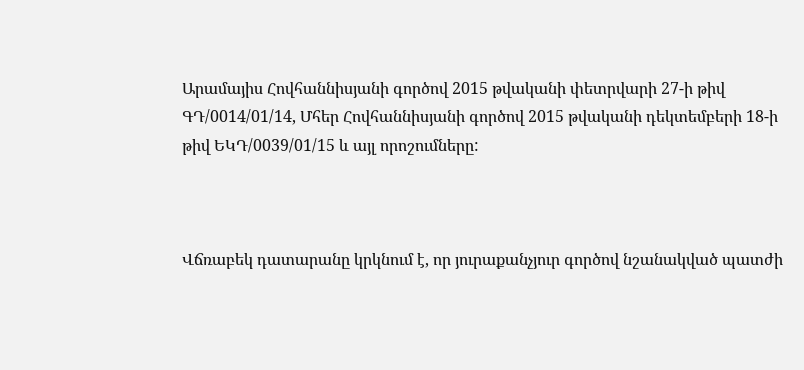Արամայիս Հովհաննիսյանի գործով 2015 թվականի փետրվարի 27-ի թիվ ԳԴ/0014/01/14, Մհեր Հովհաննիսյանի գործով 2015 թվականի դեկտեմբերի 18-ի թիվ ԵԿԴ/0039/01/15 և այլ որոշումները:



Վճռաբեկ դատարանը կրկնում է, որ յուրաքանչյուր գործով նշանակված պատժի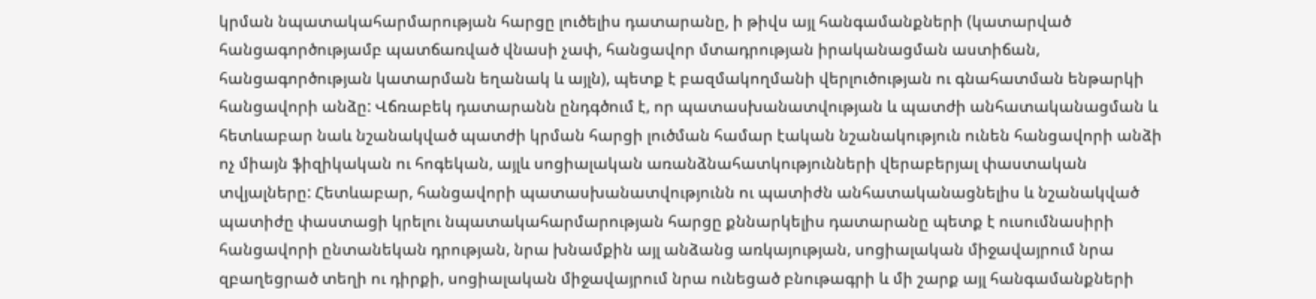կրման նպատակահարմարության հարցը լուծելիս դատարանը, ի թիվս այլ հանգամանքների (կատարված հանցագործությամբ պատճառված վնասի չափ, հանցավոր մտադրության իրականացման աստիճան, հանցագործության կատարման եղանակ և այլն), պետք է բազմակողմանի վերլուծության ու գնահատման ենթարկի հանցավորի անձը: Վճռաբեկ դատարանն ընդգծում է, որ պատասխանատվության և պատժի անհատականացման և հետևաբար նաև նշանակված պատժի կրման հարցի լուծման համար էական նշանակություն ունեն հանցավորի անձի ոչ միայն ֆիզիկական ու հոգեկան, այլև սոցիալական առանձնահատկությունների վերաբերյալ փաստական տվյալները: Հետևաբար, հանցավորի պատասխանատվությունն ու պատիժն անհատականացնելիս և նշանակված պատիժը փաստացի կրելու նպատակահարմարության հարցը քննարկելիս դատարանը պետք է ուսումնասիրի հանցավորի ընտանեկան դրության, նրա խնամքին այլ անձանց առկայության, սոցիալական միջավայրում նրա զբաղեցրած տեղի ու դիրքի, սոցիալական միջավայրում նրա ունեցած բնութագրի և մի շարք այլ հանգամանքների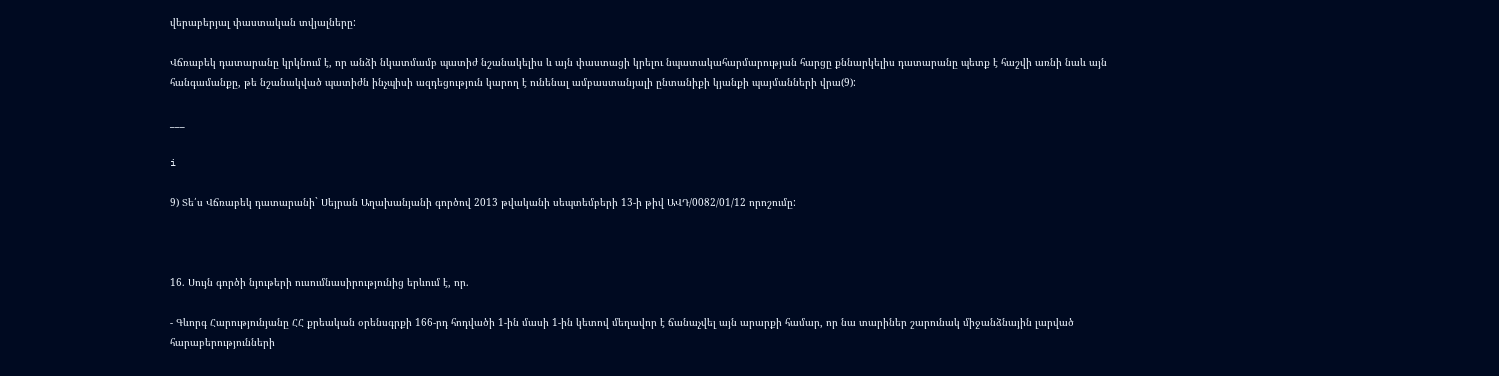վերաբերյալ փաստական տվյալները:

Վճռաբեկ դատարանը կրկնում է, որ անձի նկատմամբ պատիժ նշանակելիս և այն փաստացի կրելու նպատակահարմարության հարցը քննարկելիս դատարանը պետք է հաշվի առնի նաև այն հանգամանքը, թե նշանակված պատիժն ինչպիսի ազդեցություն կարող է ունենալ ամբաստանյալի ընտանիքի կյանքի պայմանների վրա(9):

___

i

9) Տե՛ս Վճռաբեկ դատարանի` Սեյրան Աղախանյանի գործով 2013 թվականի սեպտեմբերի 13-ի թիվ ԱՎԴ/0082/01/12 որոշումը:



16. Սույն գործի նյութերի ուսումնասիրությունից երևում է, որ.

- Գևորգ Հարությունյանը ՀՀ քրեական օրենսգրքի 166-րդ հոդվածի 1-ին մասի 1-ին կետով մեղավոր է ճանաչվել այն արարքի համար, որ նա տարիներ շարունակ միջանձնային լարված հարաբերությունների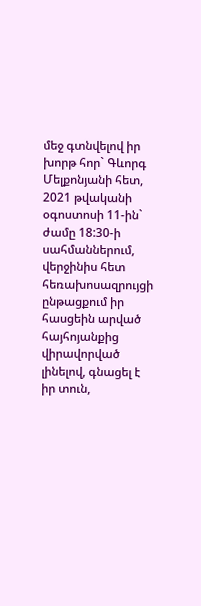մեջ գտնվելով իր խորթ հոր` Գևորգ Մելքոնյանի հետ, 2021 թվականի օգոստոսի 11-ին` ժամը 18:30-ի սահմաններում, վերջինիս հետ հեռախոսազրույցի ընթացքում իր հասցեին արված հայհոյանքից վիրավորված լինելով, գնացել է իր տուն,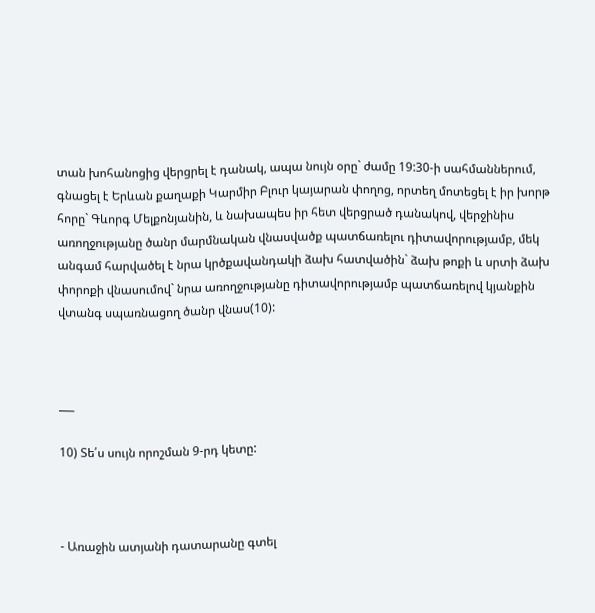տան խոհանոցից վերցրել է դանակ, ապա նույն օրը` ժամը 19:30-ի սահմաններում, գնացել է Երևան քաղաքի Կարմիր Բլուր կայարան փողոց, որտեղ մոտեցել է իր խորթ հորը` Գևորգ Մելքոնյանին, և նախապես իր հետ վերցրած դանակով, վերջինիս առողջությանը ծանր մարմնական վնասվածք պատճառելու դիտավորությամբ, մեկ անգամ հարվածել է նրա կրծքավանդակի ձախ հատվածին` ձախ թոքի և սրտի ձախ փորոքի վնասումով` նրա առողջությանը դիտավորությամբ պատճառելով կյանքին վտանգ սպառնացող ծանր վնաս(10):



___

10) Տե՛ս սույն որոշման 9-րդ կետը:



- Առաջին ատյանի դատարանը գտել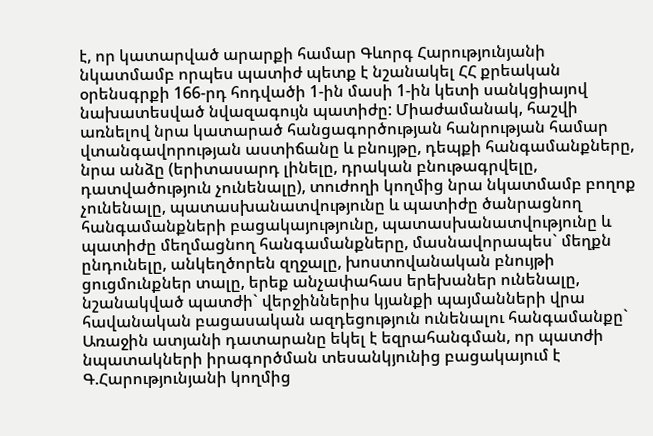է, որ կատարված արարքի համար Գևորգ Հարությունյանի նկատմամբ որպես պատիժ պետք է նշանակել ՀՀ քրեական օրենսգրքի 166-րդ հոդվածի 1-ին մասի 1-ին կետի սանկցիայով նախատեսված նվազագույն պատիժը: Միաժամանակ, հաշվի առնելով նրա կատարած հանցագործության հանրության համար վտանգավորության աստիճանը և բնույթը, դեպքի հանգամանքները, նրա անձը (երիտասարդ լինելը, դրական բնութագրվելը, դատվածություն չունենալը), տուժողի կողմից նրա նկատմամբ բողոք չունենալը, պատասխանատվությունը և պատիժը ծանրացնող հանգամանքների բացակայությունը, պատասխանատվությունը և պատիժը մեղմացնող հանգամանքները, մասնավորապես` մեղքն ընդունելը, անկեղծորեն զղջալը, խոստովանական բնույթի ցուցմունքներ տալը, երեք անչափահաս երեխաներ ունենալը, նշանակված պատժի` վերջիններիս կյանքի պայմանների վրա հավանական բացասական ազդեցություն ունենալու հանգամանքը` Առաջին ատյանի դատարանը եկել է եզրահանգման, որ պատժի նպատակների իրագործման տեսանկյունից բացակայում է Գ.Հարությունյանի կողմից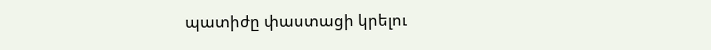պատիժը փաստացի կրելու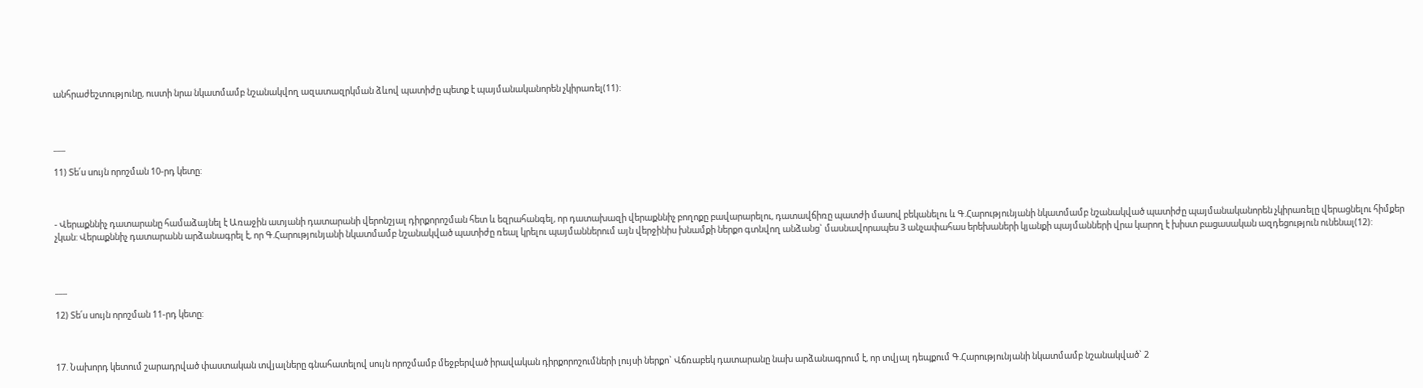անհրաժեշտությունը, ուստի նրա նկատմամբ նշանակվող ազատազրկման ձևով պատիժը պետք է պայմանականորեն չկիրառել(11):



___

11) Տե՛ս սույն որոշման 10-րդ կետը:



- Վերաքննիչ դատարանը համաձայնել է Առաջին ատյանի դատարանի վերոնշյալ դիրքորոշման հետ և եզրահանգել, որ դատախազի վերաքննիչ բողոքը բավարարելու, դատավճիռը պատժի մասով բեկանելու և Գ.Հարությունյանի նկատմամբ նշանակված պատիժը պայմանականորեն չկիրառելը վերացնելու հիմքեր չկան: Վերաքննիչ դատարանն արձանագրել է, որ Գ.Հարությունյանի նկատմամբ նշանակված պատիժը ռեալ կրելու պայմաններում այն վերջինիս խնամքի ներքո գտնվող անձանց` մասնավորապես 3 անչափահաս երեխաների կյանքի պայմանների վրա կարող է խիստ բացասական ազդեցություն ունենալ(12):



___

12) Տե՛ս սույն որոշման 11-րդ կետը:



17. Նախորդ կետում շարադրված փաստական տվյալները գնահատելով սույն որոշմամբ մեջբերված իրավական դիրքորոշումների լույսի ներքո` Վճռաբեկ դատարանը նախ արձանագրում է, որ տվյալ դեպքում Գ.Հարությունյանի նկատմամբ նշանակված` 2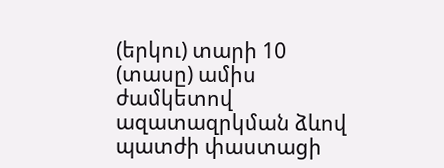(երկու) տարի 10 (տասը) ամիս ժամկետով ազատազրկման ձևով պատժի փաստացի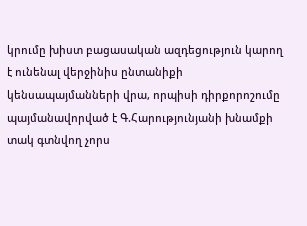կրումը խիստ բացասական ազդեցություն կարող է ունենալ վերջինիս ընտանիքի կենսապայմանների վրա, որպիսի դիրքորոշումը պայմանավորված է Գ.Հարությունյանի խնամքի տակ գտնվող չորս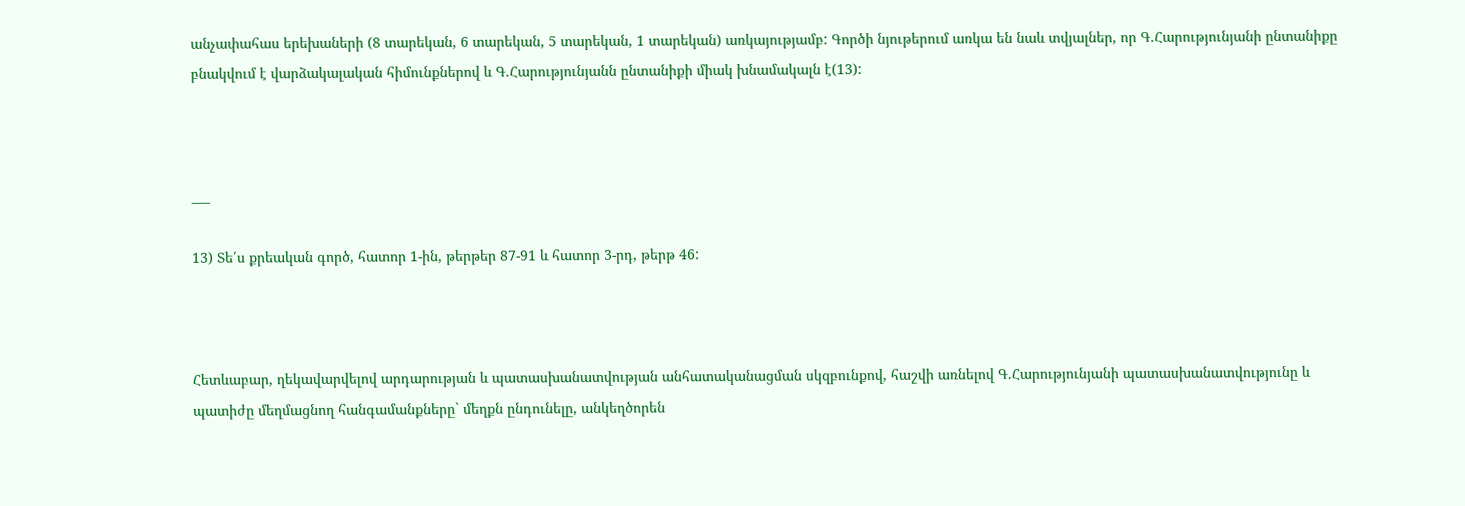անչափահաս երեխաների (8 տարեկան, 6 տարեկան, 5 տարեկան, 1 տարեկան) առկայությամբ: Գործի նյութերում առկա են նաև տվյալներ, որ Գ.Հարությունյանի ընտանիքը բնակվում է վարձակալական հիմունքներով և Գ.Հարությունյանն ընտանիքի միակ խնամակալն է(13):



___

13) Տե՛ս քրեական գործ, հատոր 1-ին, թերթեր 87-91 և հատոր 3-րդ, թերթ 46:



Հետևաբար, ղեկավարվելով արդարության և պատասխանատվության անհատականացման սկզբունքով, հաշվի առնելով Գ.Հարությունյանի պատասխանատվությունը և պատիժը մեղմացնող հանգամանքները` մեղքն ընդունելը, անկեղծորեն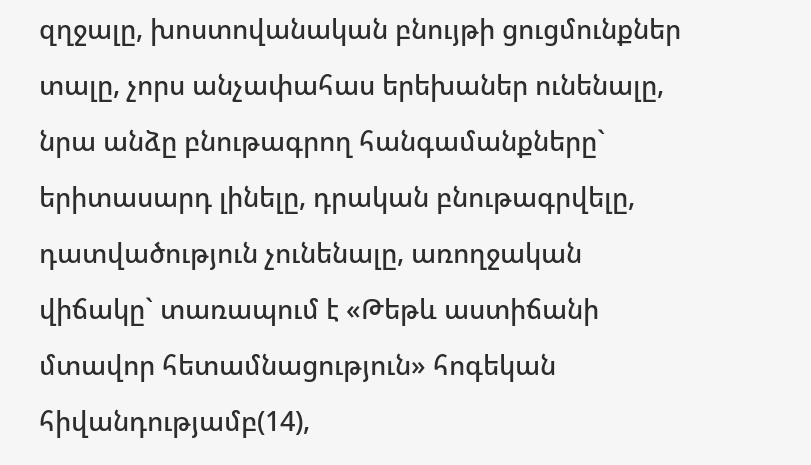զղջալը, խոստովանական բնույթի ցուցմունքներ տալը, չորս անչափահաս երեխաներ ունենալը, նրա անձը բնութագրող հանգամանքները` երիտասարդ լինելը, դրական բնութագրվելը, դատվածություն չունենալը, առողջական վիճակը` տառապում է «Թեթև աստիճանի մտավոր հետամնացություն» հոգեկան հիվանդությամբ(14),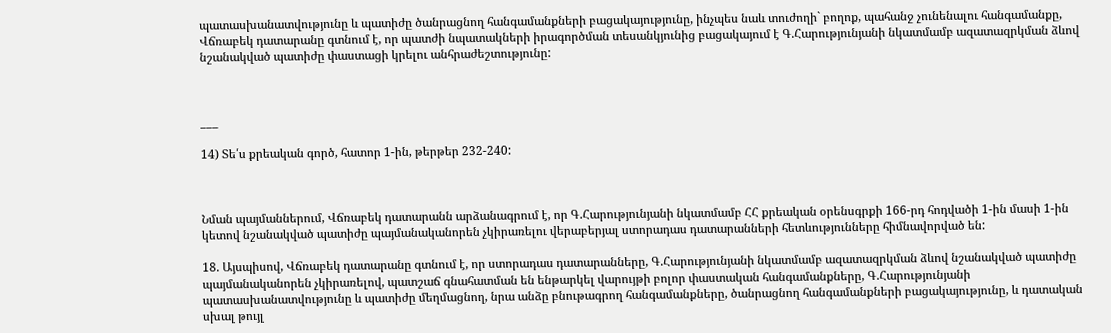պատասխանատվությունը և պատիժը ծանրացնող հանգամանքների բացակայությունը, ինչպես նաև տուժողի` բողոք, պահանջ չունենալու հանգամանքը, Վճռաբեկ դատարանը գտնում է, որ պատժի նպատակների իրագործման տեսանկյունից բացակայում է Գ.Հարությունյանի նկատմամբ ազատազրկման ձևով նշանակված պատիժը փաստացի կրելու անհրաժեշտությունը:



___

14) Տե՛ս քրեական գործ, հատոր 1-ին, թերթեր 232-240:



Նման պայմաններում, Վճռաբեկ դատարանն արձանագրում է, որ Գ.Հարությունյանի նկատմամբ ՀՀ քրեական օրենսգրքի 166-րդ հոդվածի 1-ին մասի 1-ին կետով նշանակված պատիժը պայմանականորեն չկիրառելու վերաբերյալ ստորադաս դատարանների հետևությունները հիմնավորված են:

18. Այսպիսով, Վճռաբեկ դատարանը գտնում է, որ ստորադաս դատարանները, Գ.Հարությունյանի նկատմամբ ազատազրկման ձևով նշանակված պատիժը պայմանականորեն չկիրառելով, պատշաճ գնահատման են ենթարկել վարույթի բոլոր փաստական հանգամանքները, Գ.Հարությունյանի պատասխանատվությունը և պատիժը մեղմացնող, նրա անձը բնութագրող հանգամանքները, ծանրացնող հանգամանքների բացակայությունը, և դատական սխալ թույլ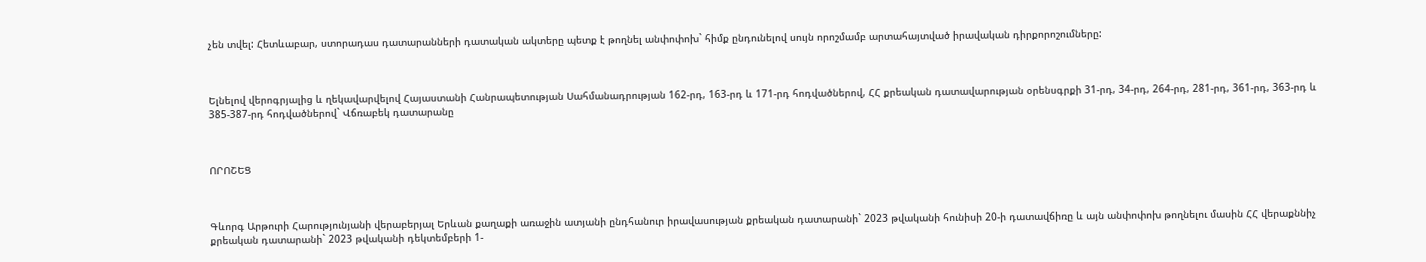չեն տվել: Հետևաբար, ստորադաս դատարանների դատական ակտերը պետք է թողնել անփոփոխ` հիմք ընդունելով սույն որոշմամբ արտահայտված իրավական դիրքորոշումները:



Ելնելով վերոգրյալից և ղեկավարվելով Հայաստանի Հանրապետության Սահմանադրության 162-րդ, 163-րդ և 171-րդ հոդվածներով, ՀՀ քրեական դատավարության օրենսգրքի 31-րդ, 34-րդ, 264-րդ, 281-րդ, 361-րդ, 363-րդ և 385-387-րդ հոդվածներով` Վճռաբեկ դատարանը



ՈՐՈՇԵՑ



Գևորգ Արթուրի Հարությունյանի վերաբերյալ Երևան քաղաքի առաջին ատյանի ընդհանուր իրավասության քրեական դատարանի` 2023 թվականի հունիսի 20-ի դատավճիռը և այն անփոփոխ թողնելու մասին ՀՀ վերաքննիչ քրեական դատարանի` 2023 թվականի դեկտեմբերի 1-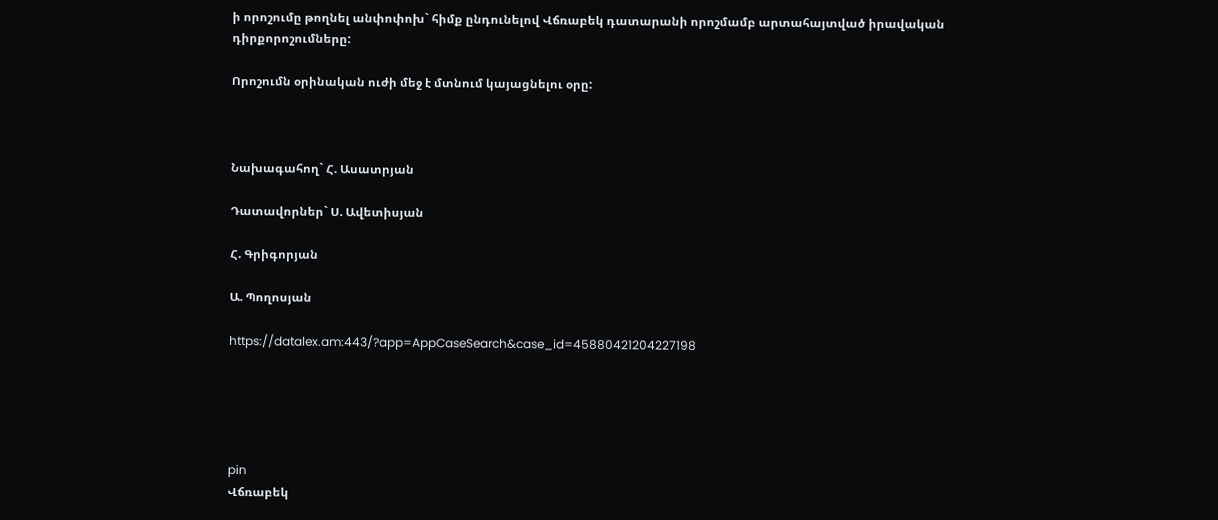ի որոշումը թողնել անփոփոխ` հիմք ընդունելով Վճռաբեկ դատարանի որոշմամբ արտահայտված իրավական դիրքորոշումները:

Որոշումն օրինական ուժի մեջ է մտնում կայացնելու օրը:



Նախագահող` Հ. Ասատրյան

Դատավորներ` Ս. Ավետիսյան

Հ. Գրիգորյան

Ա. Պողոսյան

https://datalex.am:443/?app=AppCaseSearch&case_id=45880421204227198





pin
Վճռաբեկ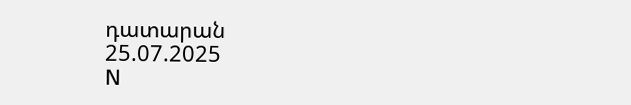դատարան
25.07.2025
N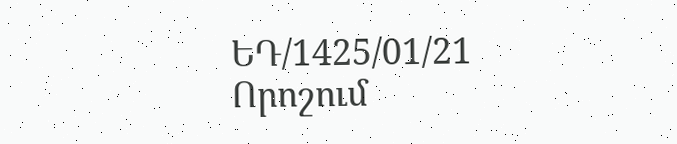ԵԴ/1425/01/21
Որոշում